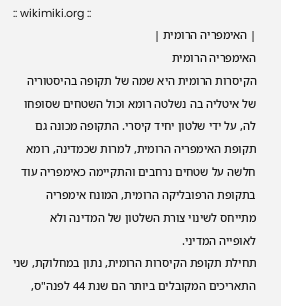:: wikimiki.org ::
| האימפריה הרומית |
האימפריה הרומית
הקיסרות הרומית היא שמה של תקופה בהיסטוריה של איטליה בה נשלטה רומא וכול השטחים שסופחו לה, על ידי שלטון יחיד קיסרי. התקופה מכונה גם תקופת האימפריה הרומית, למרות שכמדינה, רומא חלשה על שטחים נרחבים והתקיימה כאימפריה עוד בתקופת הרפובליקה הרומית, המונח אימפריה מתייחס לשינוי צורת השלטון של המדינה ולא לאופייה המדיני.
תחילת תקופת הקיסרות הרומית, נתון במחלוקת, שני התאריכים המקובלים ביותר הם שנת 44 לפנה"ס,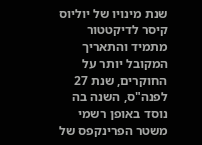שנת מינויו של יוליוס קיסר לדיקטטור מתמיד והתאריך המקובל יותר על החוקרים, שנת 27 לפנה"ס, השנה בה נוסד באופן רשמי משטר הפרינקפס של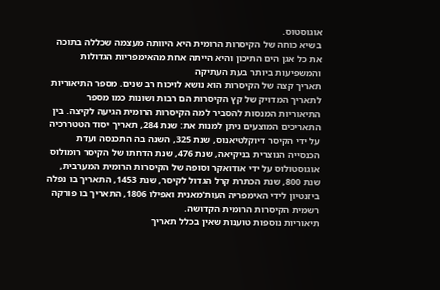אוגוסטוס.
בשיא כוחה של הקיסרות הרומית היא היוותה מעצמה שכללה בתוכה את כל אגן הים התיכון והיא הייתה אחת מהאימפריות הגדולות והמשפיעות ביותר בעת העתיקה
תאריך קצה של הקיסרות הוא נושא לויכוח רב שנים. מספר התיאוריות לתאריך המדויק של קץ הקיסרות הם רבות ושונות כמו מספר התיאוריות המנסות להסביר למה הקיסרות הרומית הגיעה לקיצה. בין התאריכים המוצעים ניתן למנות את: שנת 284, תאריך יסוד הטטררכיה על ידי הקיסר דיוקלטיאנוס, שנת 325, השנה בה התכנסה ועדת הכנסייה הנוצרית בניקיאה, שנת 476, שנת הדחתו של הקיסר רומולוס אוגוסטולוס על ידי אודואקר וסופה של הקיסרות הרומית המערבית, שנת 800, שנת הכתרת קרל הגדול לקיסר, שנת 1453, התאריך בו נפלה ביזנטיון לידי האימפריה העות'מאנית ואפילו 1806, התאריך בו פורקה רשמית הקיסרות הרומית הקדושה.
תיאוריות נוספות טוענות שאין בכלל תאריך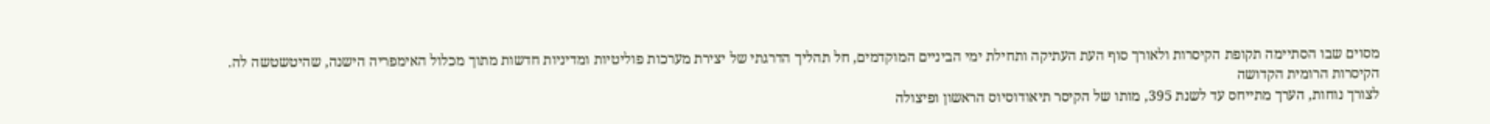מסוים שבו הסתיימה תקופת הקיסרות ולאורך סוף העת העתיקה ותחילת ימי הביניים המוקדמים, חל תהליך הדרגתי של יצירת מערכות פוליטיות ומדיניות חדשות מתוך מכלול האימפריה הישנה, שהיטשטשה לה.
הקיסרות הרומית הקדושה
לצורך נוחות, הערך מתייחס עד לשנת 395, מותו של הקיסר תיאודוסיוס הראשון ופיצולה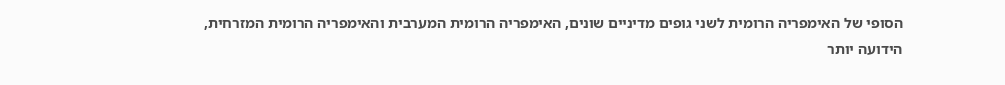הסופי של האימפריה הרומית לשני גופים מדיניים שונים, האימפריה הרומית המערבית והאימפריה הרומית המזרחית, הידועה יותר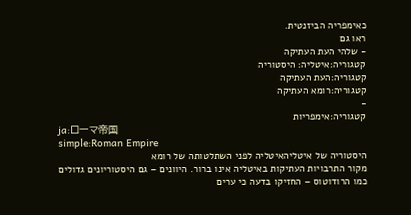כאימפריה הביזנטית.
ראו גם
- שלהי העת העתיקה
קטגוריה:איטליה: היסטוריה
קטגוריה:העת העתיקה
קטגוריה:רומא העתיקה
-
קטגוריה:אימפריות
ja:ローマ帝国
simple:Roman Empire
היסטוריה של איטליהאיטליה לפני השתלטותה של רומא
מקור התרבויות העתיקות באיטליה אינו ברור. היוונים – גם היסטוריונים גדולים כמו הרודוטוס – החזיקו בדעה כי ערים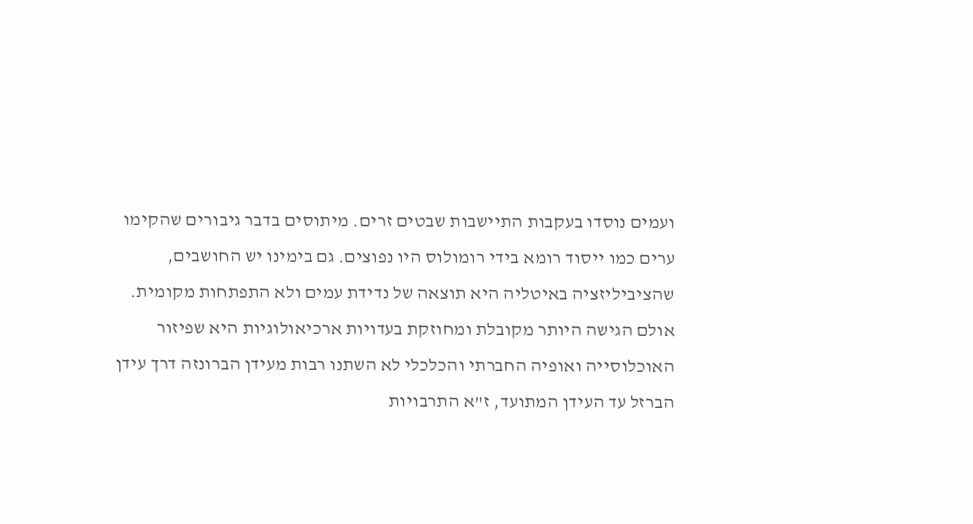ועמים נוסדו בעקבות התיישבות שבטים זרים. מיתוסים בדבר גיבורים שהקימו ערים כמו ייסוד רומא בידי רומולוס היו נפוצים. גם בימינו יש החושבים, שהציביליזציה באיטליה היא תוצאה של נדידת עמים ולא התפתחות מקומית. אולם הגישה היותר מקובלת ומחוזקת בעדויות ארכיאולוגיות היא שפיזור האוכלוסייה ואופיה החברתי והכלכלי לא השתנו רבות מעידן הברונזה דרך עידן הברזל עד העידן המתועד, ז"א התרבויות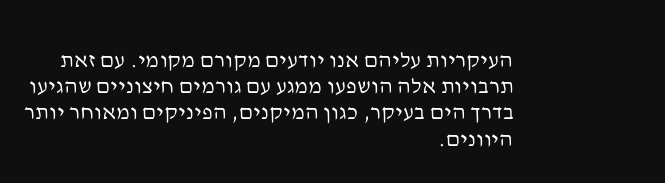העיקריות עליהם אנו יודעים מקורם מקומי. עם זאת תרבויות אלה הושפעו ממגע עם גורמים חיצוניים שהגיעו בדרך הים בעיקר, כגון המיקנים, הפיניקים ומאוחר יותר היוונים.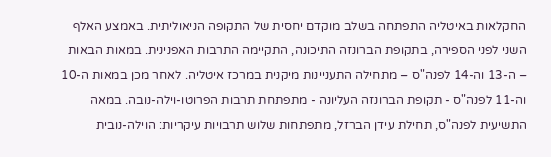החקלאות באיטליה התפתחה בשלב מוקדם יחסית של התקופה הניאוליתית. באמצע האלף השני לפני הספירה, בתקופת הברונזה התיכונה, התקיימה התרבות האפנינית. במאות הבאות – ה-13 וה-14 לפנה"ס – מתחילה התעניינות מיקנית במרכז איטליה. לאחר מכן במאות ה-10 וה-11 לפנה"ס - תקופת הברונזה העליונה - מתפתחת תרבות הפרוטו-וילה-נובה. במאה התשיעית לפנה"ס, תחילת עידן הברזל, מתפתחות שלוש תרבויות עיקריות: הוילה-נובית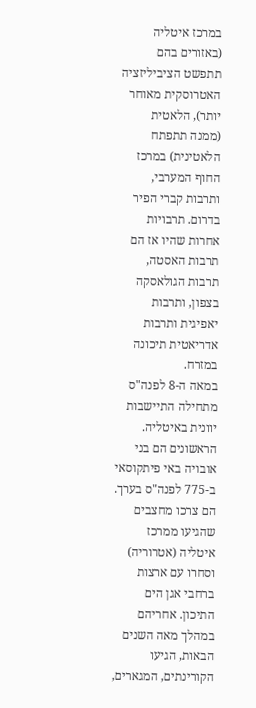במרכז איטליה (באזורים בהם תתפשט הציביליזציה האטרוסקית מאוחר יותר), הלאטית (ממנה תתפתח הלאטינית) במרכז החוף המערבי, ותרבות קברי הפיר בדרום. תרבויות אחרות שהיו אז הם תרבות האסטה, תרבות הגולאסקה בצפון, ותרבות יאפיגית ותרבות אדריאטית תיכונה במזרח.
במאה ה-8 לפנה"ס מתחילה התיישבות יוונית באיטליה. הראשונים הם בני אובויה באי פיתקוסאי ב-775 לפנה"ס בערך. הם צרכו מחצבים שהגיעו ממרכז איטליה (אטרוריה) וסחרו עם ארצות ברחבי אגן הים התיכון. אחריהם במהלך מאה השנים הבאות, הגיעו הקורינתים, המגארים,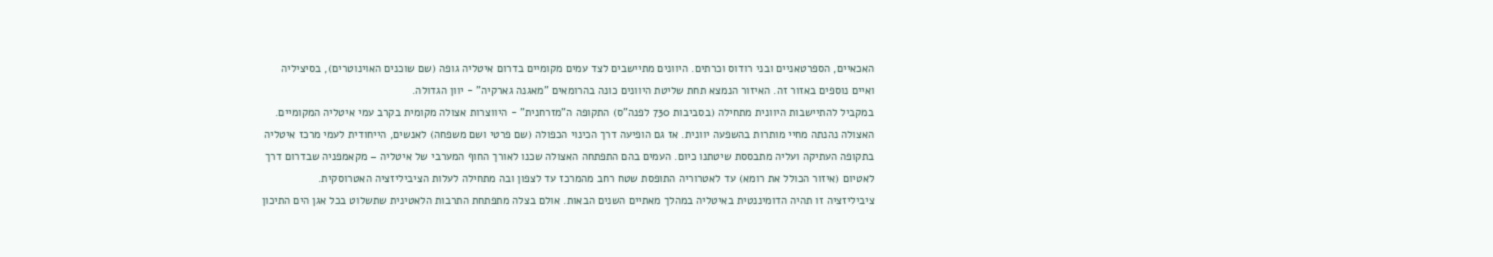האכאיים, הספרטאניים ובני רודוס וכרתים. היוונים מתיישבים לצד עמים מקומיים בדרום איטליה גופה (שם שוכנים האוינוטרים), בסיציליה ואיים נוספים באזור זה. האיזור הנמצא תחת שליטת היוונים כונה בהרומאים "מאגנה גארקיה" - יוון הגדולה.
במקביל להתיישבות היוונית מתחילה (בסביבות 730 לפנה"ס) התקופה ה"מזרחנית" - היווצרות אצולה מקומית בקרב עמי איטליה המקומיים. האצולה נהנתה מחיי מותרות בהשפעה יוונית. אז גם הופיעה דרך הכינוי הכפולה (שם פרטי ושם משפחה) לאנשים, הייחודית לעמי מרכז איטליה בתקופה העתיקה ועליה מתבססת שיטתנו כיום. העמים בהם התפתחה האצולה שכנו לאורך החוף המערבי של איטליה – מקאמפניה שבדרום דרך לאטיום (איזור הכולל את רומא) עד לאטרוריה התופסת שטח רחב מהמרכז עד לצפון ובה מתחילה לעלות הציביליזציה האטרוסקית.
ציביליזציה זו תהיה הדומיננטית באיטליה במהלך מאתיים השנים הבאות. אולם בצלה מתפתחת התרבות הלאטינית שתשלוט בכל אגן הים התיכון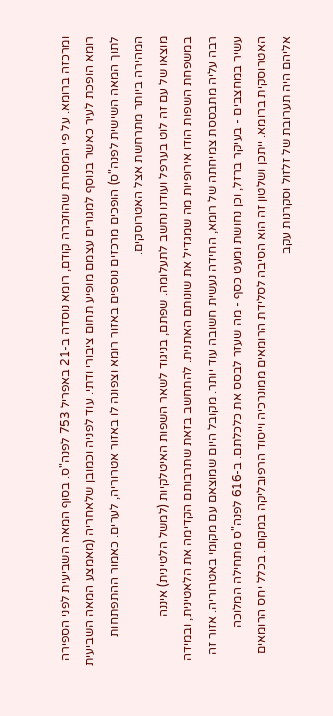ומרכזה ברומא. על פי המסורת שהוזכרה קודם, רומא נוסדה ב-21 באפריל 753 לפנה"ס. בסוף המאה השביעית לפני הספירה רומא הופכת לעיר כאשר בנוסף למגורים עצמם מופיע תחום ציבורי ודתי. עוד לפניה וכמובן שלאחריה (מאמצע המאה השביעית לתוך המאה השישית לפנה"ס) הופכים מרכזים נוספים באזור רומא וצפונה לו באזור אטרוריה, לערים. כאמור ההתפתחות המהירה ביותר מתרחשת אצל האטרוסקים.
מוצאו של עם זה לוט בערפל ועודנו נחשב לתעלומה. שפתם, בניגוד לשאר השפות האיטלקיות (למשל הלטינית) איננה במשפחת השפות הודו אירופיות מה שמגדיל את שונותם האתנית. להתחשב בזאת שתרבותם הקדימה את הלאטינית, ובמידה רבה עליה מתבססת צמיחתה של רומא, החידה נעשית חשובה עוד יותר. מקובל היום שמוצאם עם מקומי באטרוריה. אזור זה עשיר במחצבים - בעיקר ברזל, וכן נחושת ומעט כסף - מה שעזר לבסס את כלכלתם. ב-616 לפנה"ס מתחילה המלוכה האטרוסקית ברומא. ייתכן ושלטון זה הוא הסיבה לסלידת הרומאים ממונרכיה וייסוד הרפובליקה במקום. בכלל יחס הרומאים אליהם היה תערובת של זלזול וסקרנות עקב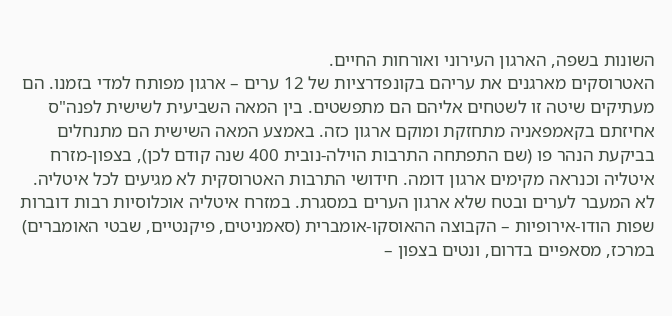השונות בשפה, הארגון העירוני ואורחות החיים.
האטרוסקים מארגנים את עריהם בקונפדרציות של 12 ערים – ארגון מפותח למדי בזמנו. הם מעתיקים שיטה זו לשטחים אליהם הם מתפשטים. בין המאה השביעית לשישית לפנה"ס אחיזתם בקאמפאניה מתחזקת ומוקם ארגון כזה. באמצע המאה השישית הם מתנחלים בביקעת הנהר פו (שם התפתחה התרבות הוילה-נובית 400 שנה קודם לכן), בצפון-מזרח איטליה וכנראה מקימים ארגון דומה. חידושי התרבות האטרוסקית לא מגיעים לכל איטליה. לא המעבר לערים ובטח שלא ארגון הערים במסגרת. במזרח איטליה אוכלוסיות רבות דוברות שפות הודו-אירופיות – הקבוצה ההאוסקו-אומברית (סאמניטים, פיקנטיים, שבטי האומברים) במרכז, מסאפיים בדרום, ונטים בצפון –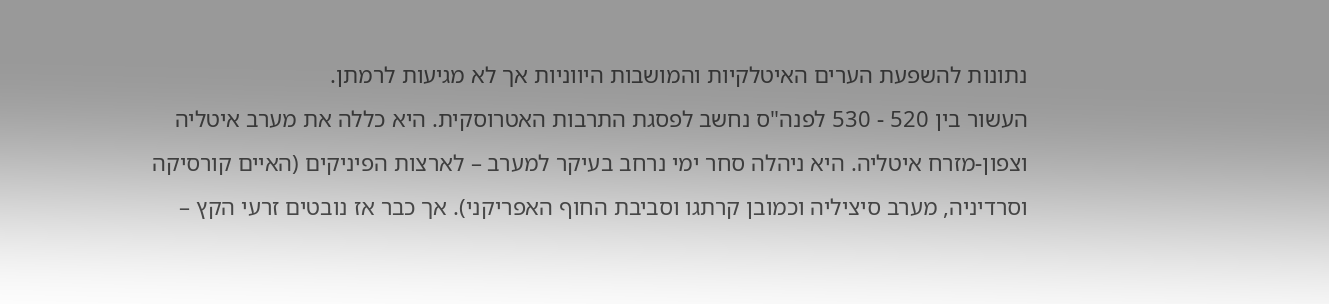נתונות להשפעת הערים האיטלקיות והמושבות היווניות אך לא מגיעות לרמתן.
העשור בין 520 - 530 לפנה"ס נחשב לפסגת התרבות האטרוסקית. היא כללה את מערב איטליה וצפון-מזרח איטליה. היא ניהלה סחר ימי נרחב בעיקר למערב – לארצות הפיניקים (האיים קורסיקה וסרדיניה, מערב סיציליה וכמובן קרתגו וסביבת החוף האפריקני). אך כבר אז נובטים זרעי הקץ –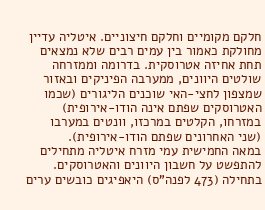חלקם מקומיים וחלקם חיצוניים. איטליה עדיין מחולקת כאמור בין עמים רבים שלא נמצאים תחת אחיזה אטרוסקית. בדרומה וממזרחה שולטים היוונים, ממערבה הפיניקים ובאזור שמצפון לחצי-האי שוכנים הליגורים (שכמו האטרוסקים שפתם אינה הודו-אירופית) במזרחו, הקלטים במרכזו, וונטים במערבו (שני האחרונים שפתם הודו-אירופית).
במאה החמישית עמי מזרח איטליה מתחילים להתפשט על חשבון היוונים והאטרוסקים. בתחילה (473 לפנה"ס) היאפיגים כובשים ערים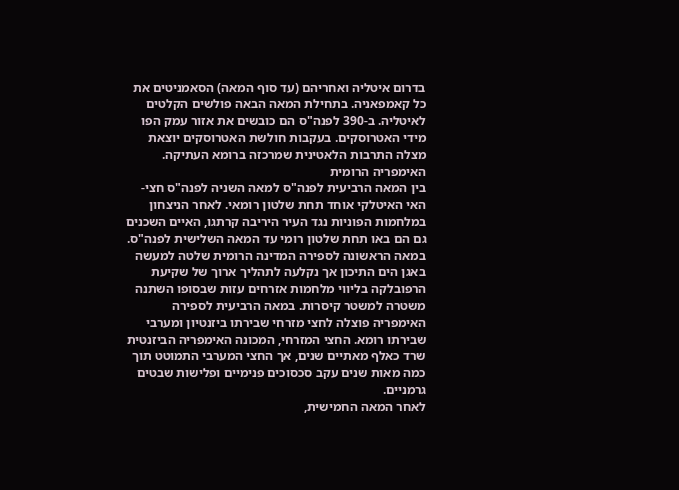בדרום איטליה ואחריהם (עד סוף המאה) הסאמניטים את כל קאמפאניה. בתחילת המאה הבאה פולשים הקלטים לאיטליה. ב-390 לפנה"ס הם כובשים את אזור עמק הפו מידי האטרוסקים. בעקבות חולשת האטרוסקים יוצאת מצלה התרבות הלאטינית שמרכזה ברומא העתיקה.
האימפריה הרומית
בין המאה הרביעית לפנה"ס למאה השניה לפנה"ס חצי-האי האיטלקי אוחד תחת שלטון רומאי. לאחר הניצחון במלחמות הפוניות נגד העיר היריבה קרתגו, האיים השכנים גם הם באו תחת שלטון רומי עד המאה השלישית לפנה"ס. במאה הראשונה לספירה המדינה הרומית שלטה למעשה באגן הים התיכון אך נקלעה לתהליך ארוך של שקיעת הרפובלקה בליווי מלחמות אזרחים עזות שבסופו השתנה משטרה למשטר קיסרות. במאה הרביעית לספירה האימפריה פוצלה לחצי מזרחי שבירתו ביזנטיון ומערבי שבירתו רומא. החצי המזרחי, המכונה האימפריה הביזנטית שרד כאלף מאתיים שנים, אך החצי המערבי התמוטט תוך כמה מאות שנים עקב סכסוכים פנימיים ופלישות שבטים גרמניים.
לאחר המאה החמישית,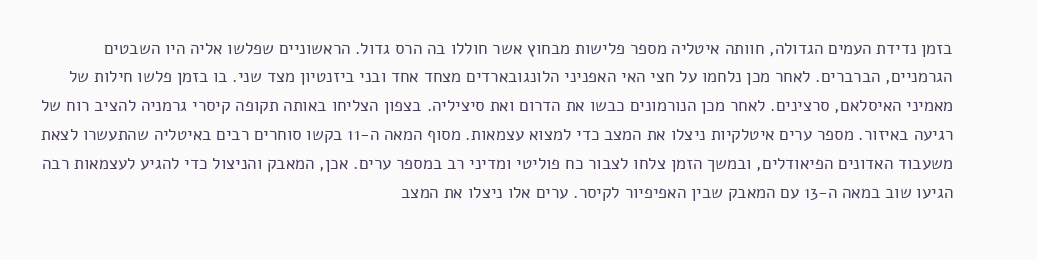בזמן נדידת העמים הגדולה, חוותה איטליה מספר פלישות מבחוץ אשר חוללו בה הרס גדול. הראשוניים שפלשו אליה היו השבטים הגרמניים, הברברים. לאחר מכן נלחמו על חצי האי האפניני הלונגובארדים מצחד אחד ובני ביזנטיון מצד שני. בו בזמן פלשו חילות של מאמיני האיסלאם, סרצינים. לאחר מכן הנורמונים כבשו את הדרום ואת סיציליה. בצפון הצליחו באותה תקופה קיסרי גרמניה להציב רוח של רגיעה באיזור. מספר ערים איטלקיות ניצלו את המצב כדי למצוא עצמאות. מסוף המאה ה-11 בקשו סוחרים רבים באיטליה שהתעשרו לצאת משעבוד האדונים הפיאודלים, ובמשך הזמן צלחו לצבור כח פוליטי ומדיני רב במספר ערים. אכן, המאבק והניצול כדי להגיע לעצמאות רבה הגיעו שוב במאה ה-13 עם המאבק שבין האפיפיור לקיסר. ערים אלו ניצלו את המצב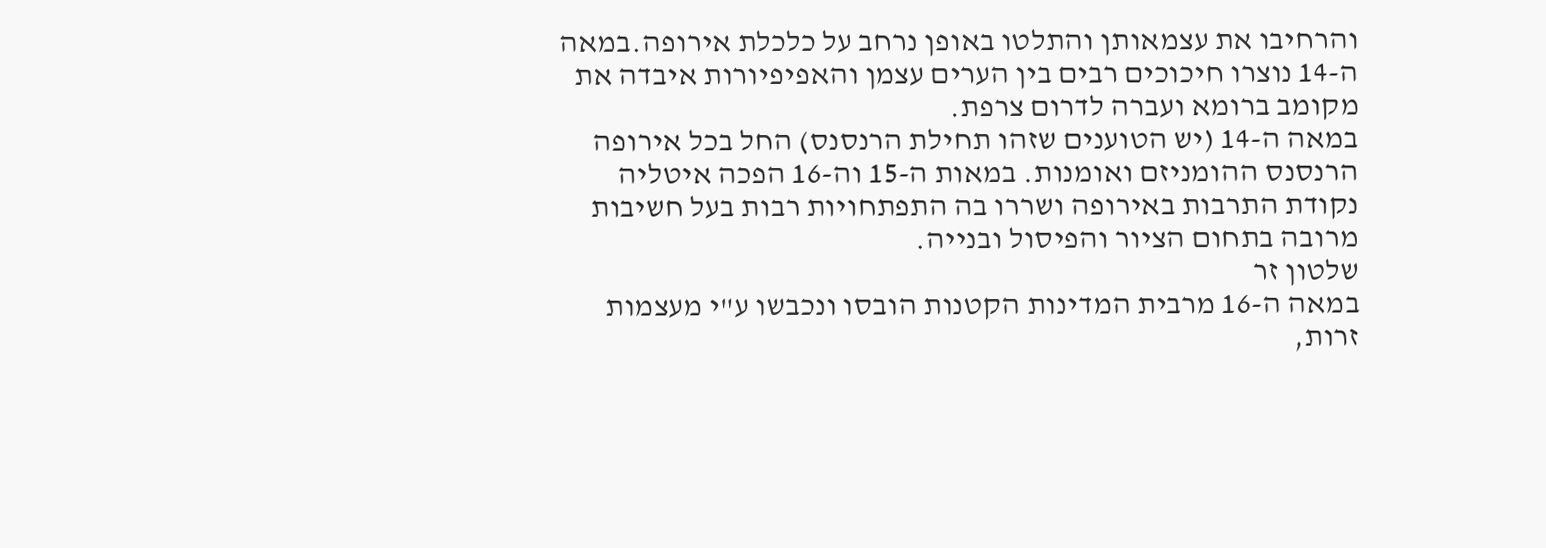והרחיבו את עצמאותן והתלטו באופן נרחב על כלכלת אירופה.במאה ה-14 נוצרו חיכוכים רבים בין הערים עצמן והאפיפיורות איבדה את מקומב ברומא ועברה לדרום צרפת.
במאה ה-14 (יש הטוענים שזהו תחילת הרנסנס) החל בכל אירופה הרנסנס ההומניזם ואומנות. במאות ה-15 וה-16 הפכה איטליה נקודת התרבות באירופה ושררו בה התפתחויות רבות בעל חשיבות מרובה בתחום הציור והפיסול ובנייה.
שלטון זר
במאה ה-16 מרבית המדינות הקטנות הובסו ונכבשו ע"י מעצמות זרות,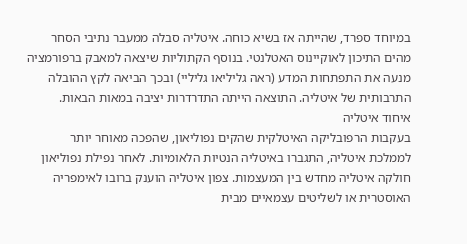במיוחד ספרד, שהייתה אז בשיא כוחה. איטליה סבלה ממעבר נתיבי הסחר מהים התיכון לאוקיינוס האטלנטי. בנוסף הקתוליות שיצאה למאבק ברפורמציה מנעה את התפתחות המדע (ראה גליליאו גליליי) ובכך הביאה לקץ ההובלה התרבותית של איטליה. התוצאה הייתה התדרדרות יציבה במאות הבאות.
איחוד איטליה
בעקבות הרפובליקה האיטלקית שהקים נפוליאון, שהפכה מאוחר יותר לממלכת איטליה, התגברו באיטליה הנטיות הלאומיות. לאחר נפילת נפוליאון חולקה איטליה מחדש בין המעצמות. צפון איטליה הוענק ברובו לאימפריה האוסטרית או לשליטים עצמאיים מבית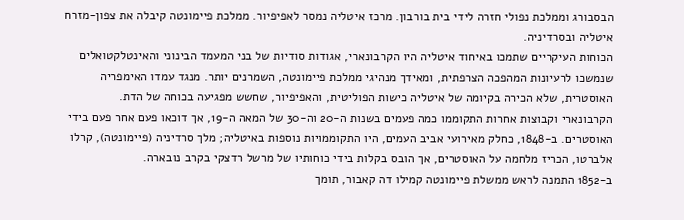הבסבורג וממלכת נפולי חזרה לידי בית בורבון. מרכז איטליה נמסר לאפיפיור. ממלכת פיימונטה קיבלה את צפון-מזרח איטליה ובסרדיניה.
הכוחות העיקריים שתמכו באיחוד איטליה היו הקרבונארי, אגודות סודיות של בני המעמד הבינוני והאינטלקטואלים שנמשכו לרעיונות המהפכה הצרפתית, ומאידך מנהיגי ממלכת פיימונטה, השמרנים יותר. מנגד עמדו האימפריה האוסטרית, שלא הכירה בקיומה של איטליה כישות הפוליטית, והאפיפיור, שחשש מפגיעה בכוחה של הדת.
הקרבונארי וקבוצות אחרות התקוממו כמה פעמים בשנות ה-20 וה-30 של המאה ה-19, אך דוכאו פעם אחר פעם בידי האוסטרים. ב-1848, כחלק מאירועי אביב העמים, היו התקוממויות נוספות באיטליה; מלך סרדיניה (פיימונטה), קרלו אלברטו, הכריז מלחמה על האוסטרים, אך הובס בקלות בידי כוחותיו של מרשל רדצקי בקרב נובארה.
ב-1852 התמנה לראש ממשלת פיימונטה קמילו דה קאבור, תומך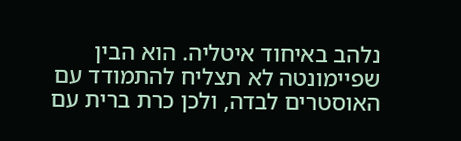נלהב באיחוד איטליה. הוא הבין שפיימונטה לא תצליח להתמודד עם האוסטרים לבדה, ולכן כרת ברית עם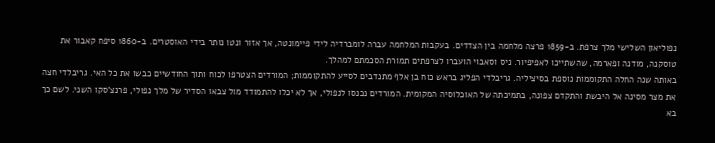נפוליאון השלישי מלך צרפת. ב-1859 פרצה מלחמה בין הצדדים. בעקבות המלחמה עברה לומברדיה לידי פיימונטה, אך אזור ונטו נותר בידי האוסטרים. ב-1860 סיפח קאבור את טוסקנה, מודנה ופארמה, שהשתייכו לאפיפיור. ניס וסאבוי הועברו לצרפתים תמורת הסכמתם למהלך.
באותה שנה החלה התקוממות נוספת בסיציליה. גריבלדי הפליג בראש כוח בן אלף מתנדבים לסייע להתקוממות; המורדים הצטרפו לכוח ותוך החודשיים כבשו את כל האי. גריבלדי חצה את מצר מסינה אל היבשת והתקדם צפונה, בתמיכתה של האוכלוסיה המקומית. המורדים נכנסו לנפולי, אך לא יכלו להתמודד מול צבאו הסדיר של מלך נפולי, פרנצ'סקו השני. לשם כך בא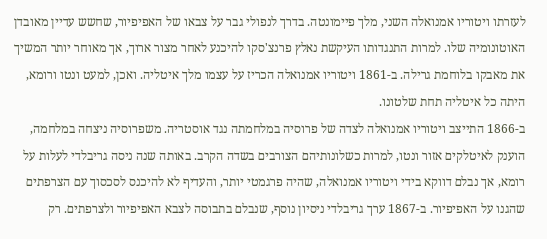לעזרתו ויטוריו אמנואלה השני, מלך פיימונטה. בדרך לנפולי גבר על צבאו של האפיפיור, שחשש עדיין מאובדן האוטונומיה שלו. למרות התנגדותו העיקשת נאלץ פרנצ'סקו להיכנע לאחר מצור ארוך, אך מאוחר יותר המשיך את מאבקו בלוחמת גרילה. ב-1861 ויטוריו אמנואלה הכריז על עצמו מלך איטליה. ואכן, למעט ונטו ורומא, היתה כל איטליה תחת שלטונו.
ב-1866 התייצב ויטוריו אמנואלה לצדה של פרוסיה במלחמתה נגד אוסטריה. משפרוסיה ניצחה במלחמה, הוענק לאיטלקים אזור ונטו, למרות כשלונותיהם הצורבים בשדה הקרב. באותה שנה ניסה גריבלדי לעלות על רומא, אך נבלם דווקא בידי ויטוריו אמנואלה, שהיה פרגמטי יותר, והעדיף לא להיכנס לסכסוך עם הצרפתים שהגנו על האפיפיור. ב-1867 ערך גריבלדי ניסיון נוסף, שנבלם בתבוסה לצבא האפיפיור ולצרפתים. רק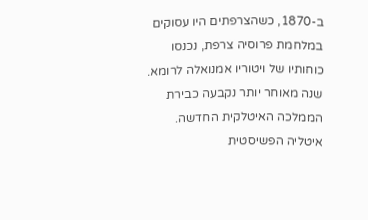ב-1870, כשהצרפתים היו עסוקים במלחמת פרוסיה צרפת, נכנסו כוחותיו של ויטוריו אמנואלה לרומא. שנה מאוחר יותר נקבעה כבירת הממלכה האיטלקית החדשה.
איטליה הפשיסטית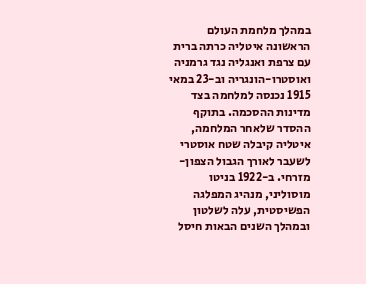במהלך מלחמת העולם הראשונה איטליה כרתה ברית עם צרפת ואנגליה נגד גרמניה ואוסטרו-הונגריה וב-23 במאי 1915 נכנסה למלחמה בצד מדינות ההסכמה. בתוקף ההסדר שלאחר המלחמה, איטליה קיבלה שטח אוסטרי לשעבר לאורך הגבול הצפון-מזרחי. ב-1922 בניטו מוסוליני, מנהיג המפלגה הפשיסטית, עלה לשלטון ובמהלך השנים הבאות חיסל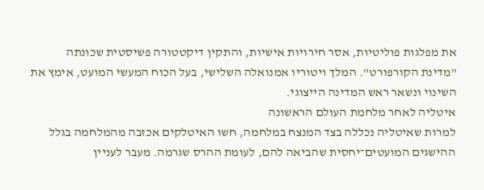את מפלגות פוליטיות, אסר חירויות אישיות, והתקין דיקטטורה פשיסטית שכונתה "מדינת הקורפורט". המלך ויטוריו אמנואלה השלישי, בעל הכוח המעשי המועט, אימץ את השינוי ונשאר ראש המדינה הייצוגי.
איטליה לאחר מלחמת העולם הראשונה
למרות שאיטליה נכללה בצד המנצח במלחמה, חשו האיטלקים אכזבה מהמלחמה בגלל ההישגים המועטים־יחסית שהביאה להם, לעומת ההרס שגרמה. מעבר לעניין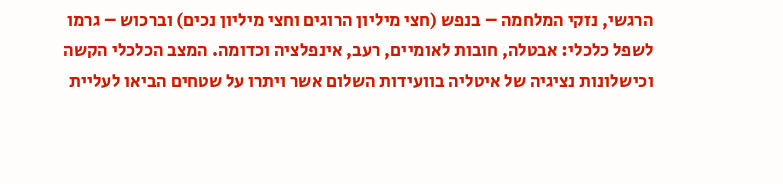הרגשי, נזקי המלחמה – בנפש (חצי מיליון הרוגים וחצי מיליון נכים) וברכוש – גרמו לשפל כלכלי: אבטלה, חובות לאומיים, רעב, אינפלציה וכדומה. המצב הכלכלי הקשה וכישלונות נציגיה של איטליה בוועידות השלום אשר ויתרו על שטחים הביאו לעליית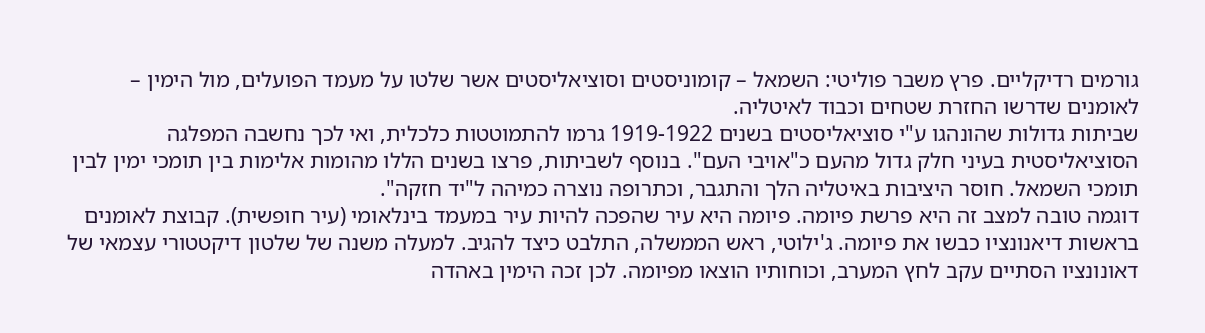גורמים רדיקליים. פרץ משבר פוליטי: השמאל – קומוניסטים וסוציאליסטים אשר שלטו על מעמד הפועלים, מול הימין – לאומנים שדרשו החזרת שטחים וכבוד לאיטליה.
שביתות גדולות שהונהגו ע"י סוציאליסטים בשנים 1919-1922 גרמו להתמוטטות כלכלית, ואי לכך נחשבה המפלגה הסוציאליסטית בעיני חלק גדול מהעם כ"אויבי העם". בנוסף לשביתות, פרצו בשנים הללו מהומות אלימות בין תומכי ימין לבין תומכי השמאל. חוסר היציבות באיטליה הלך והתגבר, וכתרופה נוצרה כמיהה ל"יד חזקה".
דוגמה טובה למצב זה היא פרשת פיומה. פיומה היא עיר שהפכה להיות עיר במעמד בינלאומי (עיר חופשית). קבוצת לאומנים בראשות דיאנונציו כבשו את פיומה. ג'ילוטי, ראש הממשלה, התלבט כיצד להגיב. למעלה משנה של שלטון דיקטטורי עצמאי של דאונונציו הסתיים עקב לחץ המערב, וכוחותיו הוצאו מפיומה. לכן זכה הימין באהדה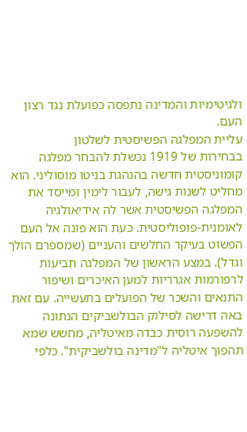ולגיטימיות והמדינה נתפסה כפועלת נגד רצון העם.
עליית המפלגה הפשיסטית לשלטון
בבחירות של 1919 נכשלת להבחר מפלגה קומוניסטית חדשה בהנהגת בניטו מוסוליני. הוא מחליט לשנות גישה, לעבור לימין ומייסד את המפלגה הפשיסטית אשר לה אידיאולגיה לאומנית-פופוליסטית. כעת הוא פונה אל העם הפשוט בעיקר החלשים והעניים (שמספרם הולך וגדל). במצע הראשון של המפלגה תביעות לרפורמות אגרריות למען האיכרים ושיפור התנאים והשכר של הפועלים בתעשייה. עם זאת באה דרישה לסילוק הבולשביקים הנתונה להשפעה רוסית כבדה מאיטליה, מחשש שמא תהפוך איטליה ל"מדינה בולשביקית". כלפי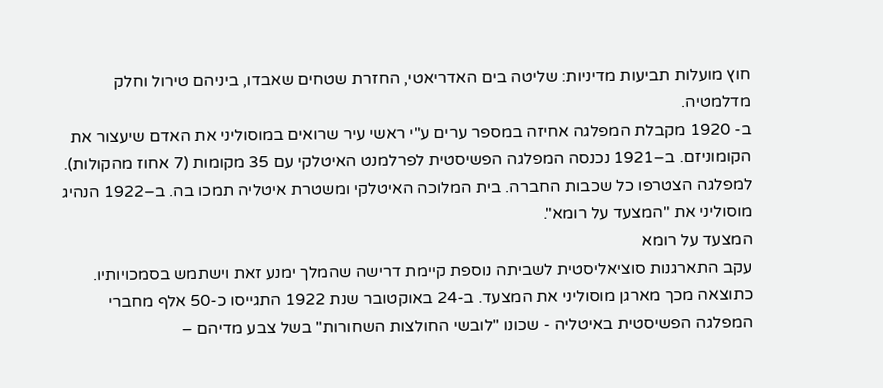חוץ מועלות תביעות מדיניות: שליטה בים האדריאטי, החזרת שטחים שאבדו, ביניהם טירול וחלק מדלמטיה.
ב- 1920 מקבלת המפלגה אחיזה במספר ערים ע"י ראשי עיר שרואים במוסוליני את האדם שיעצור את הקומוניזם. ב–1921 נכנסה המפלגה הפשיסטית לפרלמנט האיטלקי עם 35 מקומות (7 אחוז מהקולות). למפלגה הצטרפו כל שכבות החברה. בית המלוכה האיטלקי ומשטרת איטליה תמכו בה. ב–1922 הנהיג מוסוליני את "המצעד על רומא".
המצעד על רומא
עקב התארגנות סוציאליסטית לשביתה נוספת קיימת דרישה שהמלך ימנע זאת וישתמש בסמכויותיו. כתוצאה מכך מארגן מוסוליני את המצעד. ב-24 באוקטובר שנת 1922 התגייסו כ-50 אלף מחברי המפלגה הפשיסטית באיטליה - שכונו "לובשי החולצות השחורות" בשל צבע מדיהם –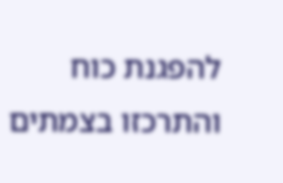להפגנת כוח והתרכזו בצמתים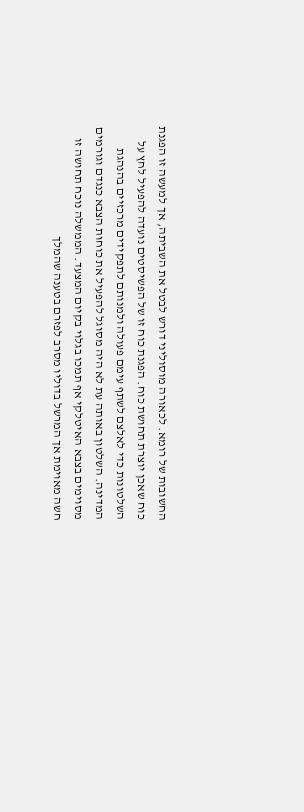החשובות של רומא. לכאורה מוסוליני דורש לבטל את השביתה, אך למעשה זו הפגנת כוח שאכן יוצרת תחושת כוח. הפגנת כוח זו של הפשיסטים נועדה להפעיל לחץ על השלטונות כדי לאלצם לשתף עימם פעולה ולמנותם לתפקידים מרכזיים בהנהגת המדינה. השלטון באותה עת לא היה מסוגל להפעיל את כוחות הצבא כנגדם וגורמים מסוימים בצבא האיטלקי אף תמכו בגלוי בקיום המצעד. הממשלה נוכח תחושה זו חשה מאוימת אך המרשל בדוליו מסרב לפזרם בטענה שהמלך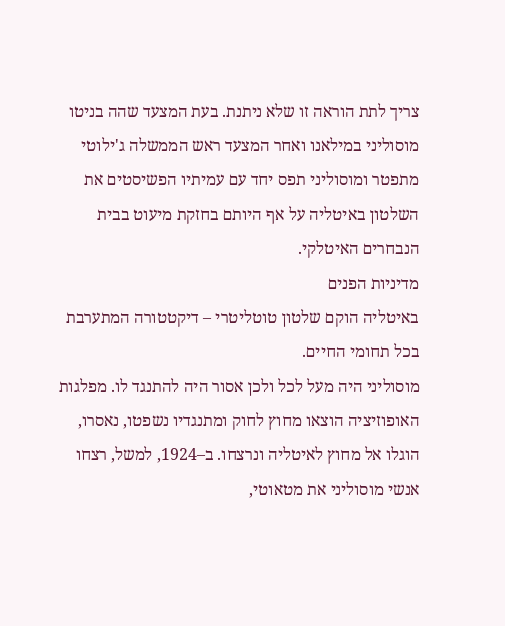צריך לתת הוראה זו שלא ניתנת. בעת המצעד שהה בניטו מוסוליני במילאנו ואחר המצעד ראש הממשלה ג'ילוטי מתפטר ומוסוליני תפס יחד עם עמיתיו הפשיסטים את השלטון באיטליה על אף היותם בחזקת מיעוט בבית הנבחרים האיטלקי.
מדיניות הפנים
באיטליה הוקם שלטון טוטליטרי – דיקטטורה המתערבת בכל תחומי החיים.
מוסוליני היה מעל לכל ולכן אסור היה להתנגד לו. מפלגות האופוזיציה הוצאו מחוץ לחוק ומתנגדיו נשפטו, נאסרו, הוגלו אל מחוץ לאיטליה ונרצחו. ב–1924, למשל, רצחו אנשי מוסוליני את מטאוטי,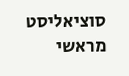סוציאליסט מראשי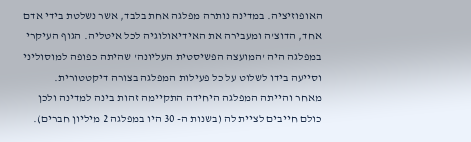האופוזיציה. במדינה נותרה מפלגה אחת בלבד, אשר נשלטת בידי אדם אחד, הדוצ'ה ומעבירה את האידיאולוגיה לכל איטליה. הגוף העיקרי במפלגה היה 'המועצה הפשיסטית העליונה' שהיתה כפופה למוסוליני וסייעה בידו לשלוט על כל פעילות המפלגה בצורה דיקטטורית.
מאחר והייתה המפלגה היחידה התקיימה זהות בינה למדינה ולכן כולם חייבים לציית לה (בשנות ה- 30 היו במפלגה 2 מיליון חברים).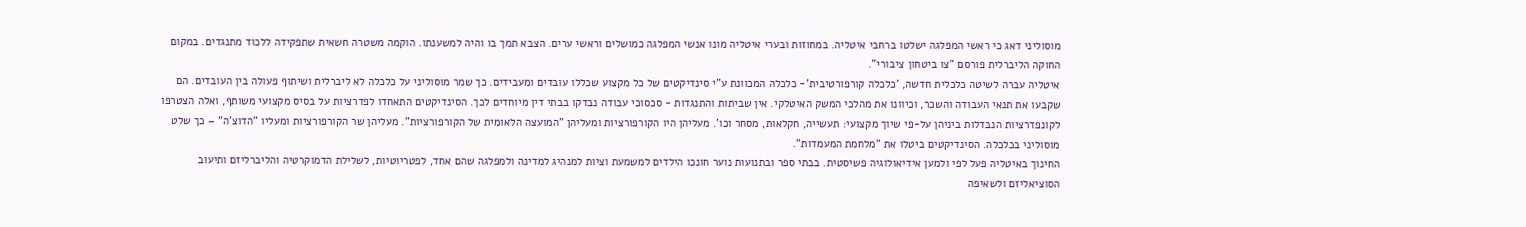מוסוליני דאג כי ראשי המפלגה ישלטו ברחבי איטליה. במחוזות ובערי איטליה מונו אנשי המפלגה כמושלים וראשי ערים. הצבא תמך בו והיה למשענתו. הוקמה משטרה חשאית שתפקידה ללכוד מתנגדים. במקום החוקה הליברלית פורסם "צו ביטחון ציבורי".
איטליה עברה לשיטה כלכלית חדשה, 'כלכלה קורפורטיבית'- כלכלה המכוונת ע"י סינדיקטים של כל מקצוע שכללו עובדים ומעבידים. כך שמר מוסוליני על כלכלה לא ליברלית ושיתוף פעולה בין העובדים. הם שקבעו את תנאי העבודה והשכר, וכיוונו את מהלכי המשק האיטלקי. אין שביתות והתנגדות - סכסוכי עבודה נבדקו בבתי דין מיוחדים לכך. הסינדיקטים התאחדו לפדרציות על בסיס מקצועי משותף, ואלה הצטרפו לקונפדרציות הנבדלות ביניהן על-פי שיוך מקצועי: תעשייה, חקלאות, מסחר וכו'. מעליהן היו הקורפורציות ומעליהן "המועצה הלאומית של הקורפורציות". מעליהן שר הקורפורציות ומעליו "הדוצ'ה" – כך שלט מוסוליני בכלכלה. הסינדיקטים ביטלו את "מלחמת המעמדות".
החינוך באיטליה פעל לפי ולמען אידיאולוגיה פשיסטית. בבתי ספר ובתנועות נוער חונכו הילדים למשמעת וציות למנהיג למדינה ולמפלגה שהם אחד, לפטריוטיות, לשלילת הדמוקרטיה והליברליזם ותיעוב הסוציאליזם ולשאיפה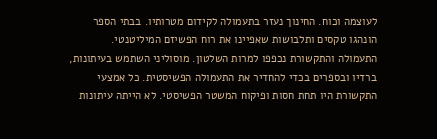לעוצמה וכוח. החינוך נעזר בתעמולה לקידום מטרותיו. בבתי הספר הונהגו טקסים ותלבושות שאפיינו את רוח הפשיזם המיליטנטי.
התעמולה והתקשורת נכפפו למרות השלטון. מוסוליני השתמש בעיתונות, ברדיו ובספרים בכדי להחדיר את התעמולה הפשיסטית. כל אמצעי התקשורת היו תחת חסות ופיקוח המשטר הפשיסטי. לא הייתה עיתונות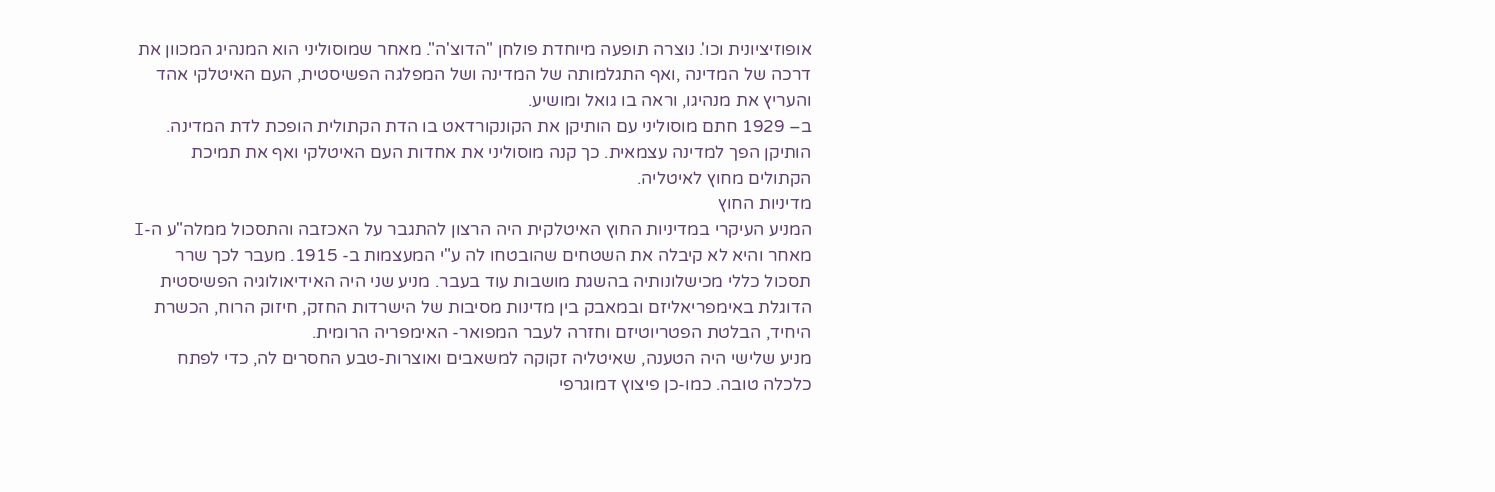אופוזיציונית וכו'. נוצרה תופעה מיוחדת פולחן "הדוצ'ה". מאחר שמוסוליני הוא המנהיג המכוון את דרכה של המדינה ,ואף התגלמותה של המדינה ושל המפלגה הפשיסטית, העם האיטלקי אהד והעריץ את מנהיגו, וראה בו גואל ומושיע.
ב– 1929 חתם מוסוליני עם הותיקן את הקונקורדאט בו הדת הקתולית הופכת לדת המדינה. הותיקן הפך למדינה עצמאית. כך קנה מוסוליני את אחדות העם האיטלקי ואף את תמיכת הקתולים מחוץ לאיטליה.
מדיניות החוץ
המניע העיקרי במדיניות החוץ האיטלקית היה הרצון להתגבר על האכזבה והתסכול ממלה"ע ה-I מאחר והיא לא קיבלה את השטחים שהובטחו לה ע"י המעצמות ב- 1915. מעבר לכך שרר תסכול כללי מכישלונותיה בהשגת מושבות עוד בעבר. מניע שני היה האידיאולוגיה הפשיסטית הדוגלת באימפריאליזם ובמאבק בין מדינות מסיבות של הישרדות החזק, חיזוק הרוח, הכשרת היחיד, הבלטת הפטריוטיזם וחזרה לעבר המפואר- האימפריה הרומית.
מניע שלישי היה הטענה, שאיטליה זקוקה למשאבים ואוצרות-טבע החסרים לה, כדי לפתח כלכלה טובה. כמו-כן פיצוץ דמוגרפי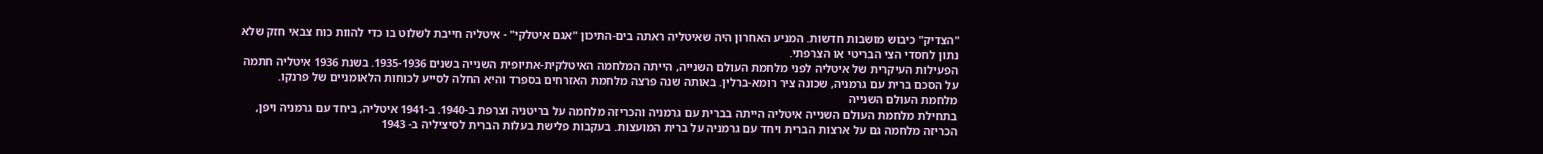"הצדיק" כיבוש מושבות חדשות. המניע האחרון היה שאיטליה ראתה בים-התיכון "אגם איטלקי" - איטליה חייבת לשלוט בו כדי להוות כוח צבאי חזק שלא נתון לחסדי הצי הבריטי או הצרפתי.
הפעילות העיקרית של איטליה לפני מלחמת העולם השנייה, הייתה המלחמה האיטלקית-אתיופית השנייה בשנים 1935-1936. בשנת 1936 איטליה חתמה על הסכם ברית עם גרמניה, שכונה ציר רומא-ברלין. באותה שנה פרצה מלחמת האזרחים בספרד והיא החלה לסייע לכוחות הלאומניים של פרנקו.
מלחמת העולם השנייה
בתחילת מלחמת העולם השנייה איטליה הייתה בברית עם גרמניה והכריזה מלחמה על בריטניה וצרפת ב-1940. ב-1941 איטליה, ביחד עם גרמניה ויפן, הכריזה מלחמה גם על ארצות הברית ויחד עם גרמניה על ברית המועצות. בעקבות פלישת בעלות הברית לסיציליה ב- 1943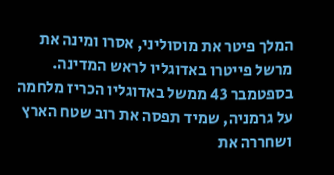המלך פיטר את מוסוליני, אסרו ומינה את מרשל פייטרו באדוגליו לראש המדינה. בספטמבר 43 ממשל באדוגליו הכריז מלחמה על גרמניה, שמיד תפסה את רוב שטח הארץ ושחררה את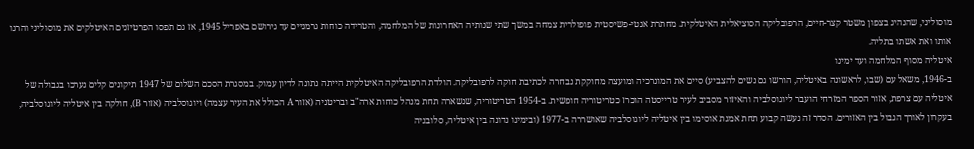מוסוליני, שהנהיג בצפון משטר קצר-חיים, הרפובליקה הסוציאלית האיטלקית. מחתרת אנטי-פשיסטית פופולרית צמחה במשך שתי שנותיה האחרונות של המלחמה, והטרידה כוחות גרמניים עד גירושם באפריל 1945, אז גם תפסו הפרטיזנים האיטלקים את מוסוליני והרגו אותו ואת אשתו בתליה.
איטליה מסוף המלחמה ועד ימינו
ב-1946, משאל עם (שבו, לראשונה באיטליה, הורשו גם נשים להצביע) סיים את המונרכיה ומועצה מחוקקת נבחרה לכתיבת חוקה לרפובליקה. הולדת הרפובליקה האיטלקית הייתה נתונה לדיון עמוק. במסגרת הסכם השלום של 1947 תיקונים קלים נערכו בגבולה של איטליה עם צרפת, אזור הספר המזרחי הועבר ליוגוסלביה והאיזור מסביב לעיר טרייסטה הוכרז כטריטוריה חופשית. ב-1954 הטריטוריה, שנשארה תחת מנהל כוחות ארה"ב ובריטניה (אזור A הכולל את העיר עצמה) ויוגוסלביה (אזור B), חולקה בין איטליה ליוגוסלביה, בעקרון לאורך הגבול בין האזורים. הסדר זה נעשה קבוע תחת אמנת אוסימו בין איטליה ליוגוסלביה שאושררה ב-1977 (ובימינו נדונה בין איטליה, סלובניה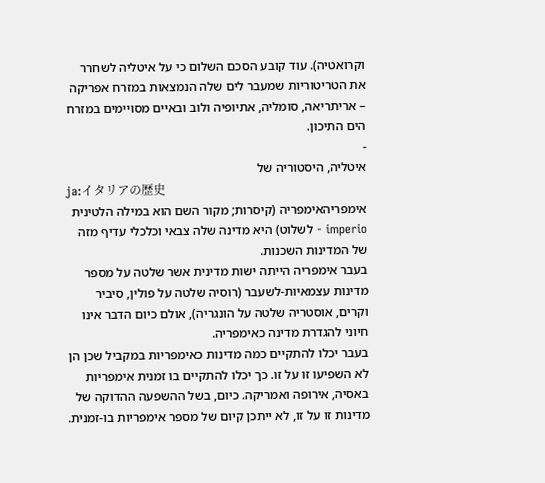וקרואטיה). עוד קובע הסכם השלום כי על איטליה לשחרר את הטריטוריות שמעבר לים שלה הנמצאות במזרח אפריקה – אריתריאה, סומליה, אתיופיה ולוב ובאיים מסויימים במזרח הים התיכון.
-
איטליה, היסטוריה של
ja:イタリアの歴史
אימפריהאימפריה (קיסרות; מקור השם הוא במילה הלטינית imperio - לשלוט) היא מדינה שלה צבאי וכלכלי עדיף מזה של המדינות השכנות.
בעבר אימפריה הייתה ישות מדינית אשר שלטה על מספר מדינות עצמאיות-לשעבר (רוסיה שלטה על פולין, סיביר וקרים, אוסטריה שלטה על הונגריה), אולם כיום הדבר אינו חיוני להגדרת מדינה כאימפריה.
בעבר יכלו להתקיים כמה מדינות כאימפריות במקביל שכן הן לא השפיעו זו על זו. כך יכלו להתקיים בו זמנית אימפריות באסיה, אירופה ואמריקה. כיום, בשל ההשפעה ההדוקה של מדינות זו על זו, לא ייתכן קיום של מספר אימפריות בו-זמנית.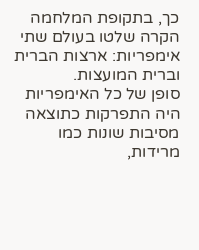כך, בתקופת המלחמה הקרה שלטו בעולם שתי אימפריות: ארצות הברית וברית המועצות.
סופן של כל האימפריות היה התפרקות כתוצאה מסיבות שונות כמו מרידות,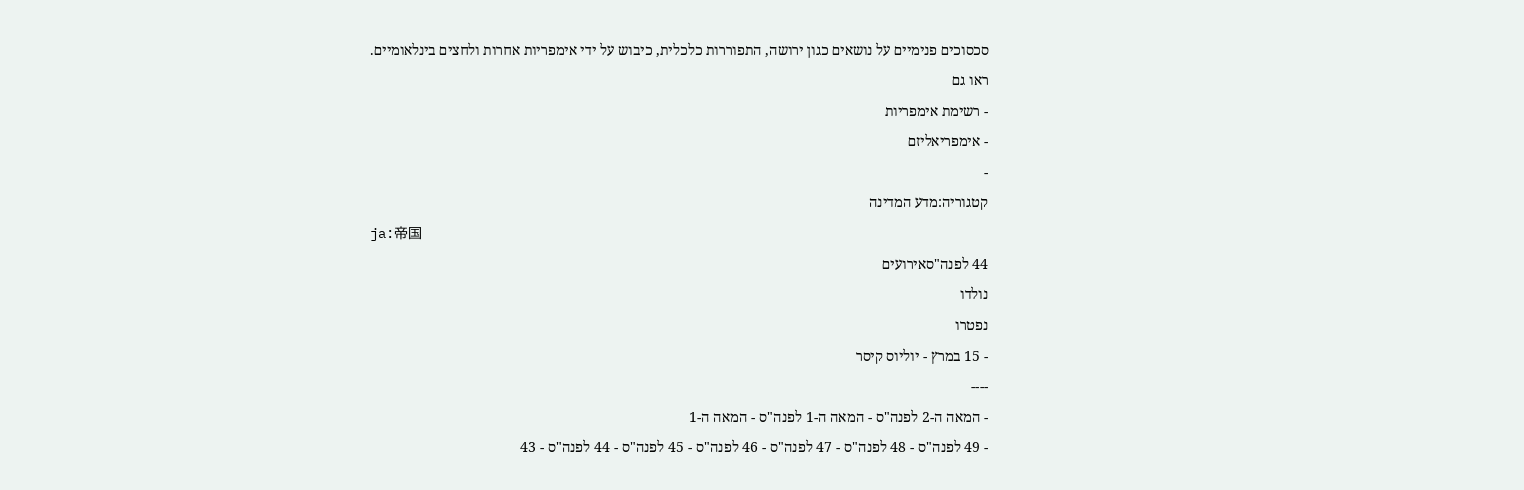סכסוכים פנימיים על נושאים כגון ירושה, התפוררות כלכלית, כיבוש על ידי אימפריות אחרות ולחצים בינלאומיים.
ראו גם
- רשימת אימפריות
- אימפריאליזם
-
קטגוריה:מדע המדינה
ja:帝国
44 לפנה"סאירועים
נולדו
נפטרו
- 15 במרץ - יוליוס קיסר
----
- המאה ה-2 לפנה"ס - המאה ה-1 לפנה"ס - המאה ה-1
- 49 לפנה"ס - 48 לפנה"ס - 47 לפנה"ס - 46 לפנה"ס - 45 לפנה"ס - 44 לפנה"ס - 43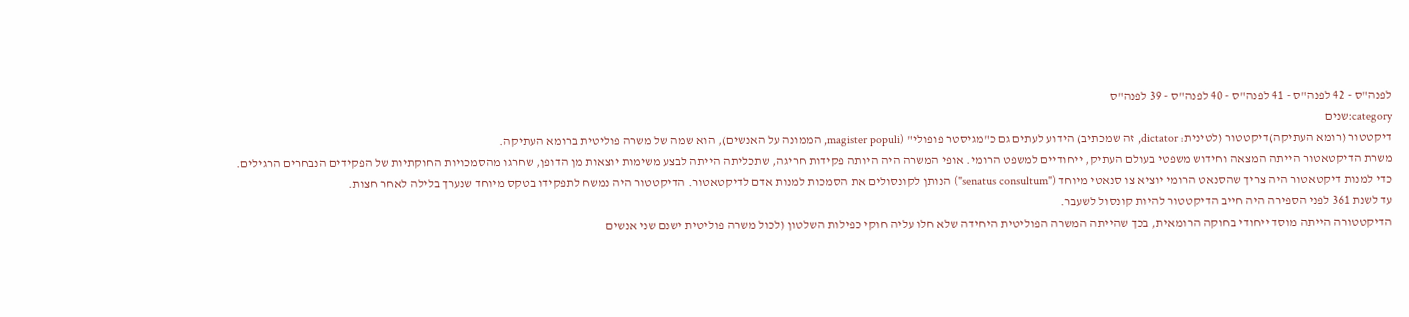לפנה"ס - 42 לפנה"ס - 41 לפנה"ס - 40 לפנה"ס - 39 לפנה"ס
category:שנים
דיקטטור (רומא העתיקה)דיקטטור (לטינית: dictator, זה שמכתיב) הידוע לעתים גם כ"מגיסטר פופולי" (magister populi, הממונה על האנשים), הוא שמה של משרה פוליטית ברומא העתיקה.
משרת הדיקטאטור הייתה המצאה וחידוש משפטי בעולם העתיק, ייחודיים למשפט הרומי. אופי המשרה היה היותה פקידות חריגה, שתכליתה הייתה לבצע משימות יוצאות מן הדופן, שחרגו מהסמכויות החוקתיות של הפקידים הנבחרים הרגילים.
כדי למנות דיקטאטור היה צריך שהסנאט הרומי יוציא צו סנאטי מיוחד ("senatus consultum") הנותן לקונסולים את הסמכות למנות אדם לדיקטאטור. הדיקטטור היה נמשח לתפקידו בטקס מיוחד שנערך בלילה לאחר חצות.
עד לשנת 361 לפני הספירה היה חייב הדיקטטור להיות קונסול לשעבר.
הדיקטטורה הייתה מוסד ייחודי בחוקה הרומאית, בכך שהייתה המשרה הפוליטית היחידה שלא חלו עליה חוקי כפילות השלטון (לכול משרה פוליטית ישנם שני אנשים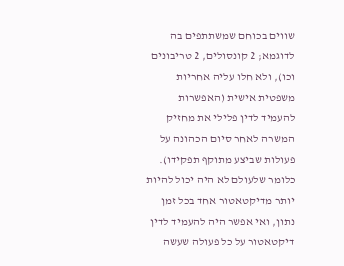שווים בכוחם שמשתתפים בה לדוגמא; 2 קונסולים, 2 טריבונים וכו), ולא חלו עליה אחריות משפטית אישית (האפשרות להעמיד לדין פלילי את מחזיק המשרה לאחר סיום הכהונה על פעולות שביצע מתוקף תפקידו). כלומר שלעולם לא היה יכול להיות יותר מדיקטאטור אחד בכל זמן נתון, ואי אפשר היה להעמיד לדין דיקטאטור על כל פעולה שעשה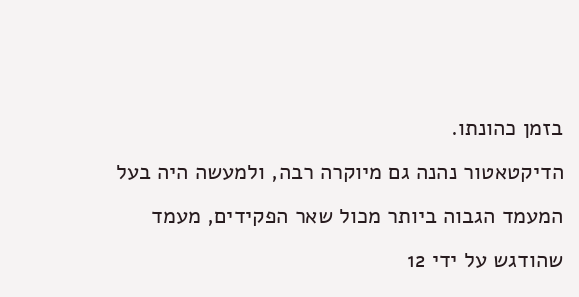בזמן כהונתו.
הדיקטאטור נהנה גם מיוקרה רבה, ולמעשה היה בעל המעמד הגבוה ביותר מכול שאר הפקידים, מעמד שהודגש על ידי 12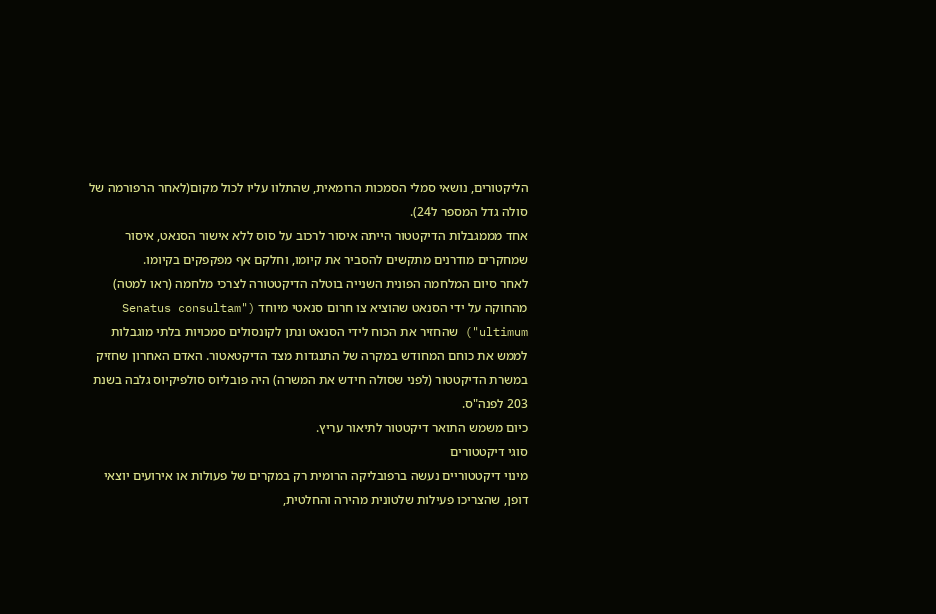הליקטורים, נושאי סמלי הסמכות הרומאית, שהתלוו עליו לכול מקום(לאחר הרפורמה של סולה גדל המספר ל24).
אחד מממגבלות הדיקטטור הייתה איסור לרכוב על סוס ללא אישור הסנאט, איסור שמחקרים מודרנים מתקשים להסביר את קיומו, וחלקם אף מפקפקים בקיומו.
לאחר סיום המלחמה הפונית השנייה בוטלה הדיקטטורה לצרכי מלחמה (ראו למטה) מהחוקה על ידי הסנאט שהוציא צו חרום סנאטי מיוחד ("Senatus consultam ultimum") שהחזיר את הכוח לידי הסנאט ונתן לקונסולים סמכויות בלתי מוגבלות לממש את כוחם המחודש במקרה של התנגדות מצד הדיקטאטור. האדם האחרון שחזיק במשרת הדיקטטור (לפני שסולה חידש את המשרה) היה פובליוס סולפיקיוס גלבה בשנת 203 לפנה"ס.
כיום משמש התואר דיקטטור לתיאור עריץ.
סוגי דיקטטורים
מינוי דיקטטוריים נעשה ברפובליקה הרומית רק במקרים של פעולות או אירועים יוצאי דופן, שהצריכו פעילות שלטונית מהירה והחלטית,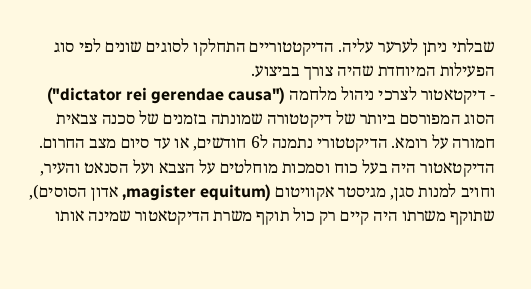שבלתי ניתן לערער עליה. הדיקטטוריים התחלקו לסוגים שונים לפי סוג הפעילות המיוחדת שהיה צורך בביצוע.
- דיקטאטור לצרכי ניהול מלחמה ("dictator rei gerendae causa")
הסוג המפורסם ביותר של דיקטטורה שמונתה בזמנים של סכנה צבאית חמורה על רומא. הדיקטטורי נתמנה ל6 חודשים, או עד סיום מצב החרום. הדיקטאטור היה בעל כוח וסמכות מוחלטים על הצבא ועל הסנאט והעיר, וחויב למנות סגן, מגיסטר אקוויטום (magister equitum, אדון הסוסים), שתוקף משרתו היה קיים רק כול תוקף משרת הדיקטאטור שמינה אותו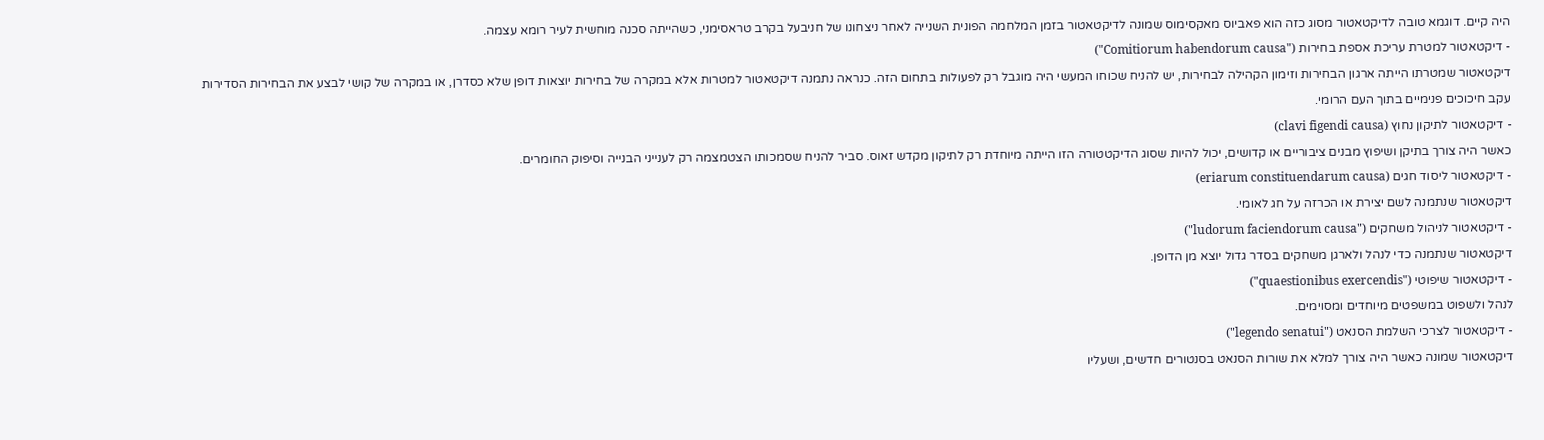היה קיים. דוגמא טובה לדיקטאטור מסוג כזה הוא פאביוס מאקסימוס שמונה לדיקטאטור בזמן המלחמה הפונית השנייה לאחר ניצחונו של חניבעל בקרב טראסימני, כשהייתה סכנה מוחשית לעיר רומא עצמה.
- דיקטאטור למטרת עריכת אספת בחירות ("Comitiorum habendorum causa")
דיקטאטור שמטרתו הייתה ארגון הבחירות וזימון הקהילה לבחירות, יש להניח שכוחו המעשי היה מוגבל רק לפעולות בתחום הזה. כנראה נתמנה דיקטאטור למטרות אלא במקרה של בחירות יוצאות דופן שלא כסדרן, או במקרה של קושי לבצע את הבחירות הסדירות עקב חיכוכים פנימיים בתוך העם הרומי.
- דיקטאטור לתיקון נחוץ (clavi figendi causa)
כאשר היה צורך בתיקן ושיפוץ מבנים ציבוריים או קדושים, יכול להיות שסוג הדיקטטורה הזו הייתה מיוחדת רק לתיקון מקדש זאוס. סביר להניח שסמכותו הצטמצמה רק לענייני הבנייה וסיפוק החומרים.
- דיקטאטור ליסוד חגים (eriarum constituendarum causa)
דיקטאטור שנתמנה לשם יצירת או הכרזה על חג לאומי.
- דיקטאטור לניהול משחקים ("ludorum faciendorum causa")
דיקטאטור שנתמנה כדי לנהל ולארגן משחקים בסדר גדול יוצא מן הדופן.
- דיקטאטור שיפוטי ("quaestionibus exercendis")
לנהל ולשפוט במשפטים מיוחדים ומסוימים.
- דיקטאטור לצרכי השלמת הסנאט ("legendo senatui")
דיקטאטור שמונה כאשר היה צורך למלא את שורות הסנאט בסנטורים חדשים, ושעליו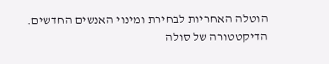הוטלה האחריות לבחירת ומינוי האנשים החדשים.
הדיקטטורה של סולה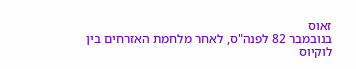זאוס
בנובמבר 82 לפנה"ס, לאחר מלחמת האזרחים בין לוקיוס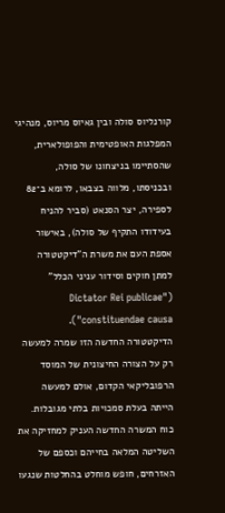קורנליוס סולה ובין גאיוס מריוס, מנהיגי המפלגות האופטימית והפופולארית, שהסתיימו בניצחונו של סולה, ובכניסתו, מלווה בצבאו, לרומא ב־82 לספירה, יצר הסנאט (סביר להניח בעידודו התקיף של סולה), באישור אספת העם את משרת ה"דיקטטורה למתן חוקים וסידור עניני הכלל" ("Dictator Rei publicae constituendae causa").
הדיקטטורה החדשה הזו שמרה למעשה רק על הצורה החיצונית של המוסד הרפובליקאי הקדום, אולם למעשה הייתה בעלת סמכויות בלתי מגובלות.
כוח המשרה החדשה העניק למחזיקה את השליטה המלאה בחייהם וכספם של האזרחים, חופש מוחלט בהחלטות שנגעו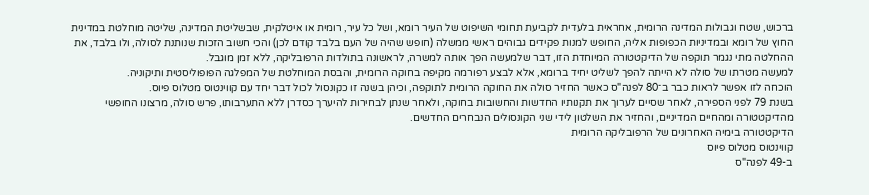ברכוש, שטח וגבולות המדינה הרומית, אחראית בלעדית לקביעת תחומי השיפוט של העיר רומא, ושל כל עיר, רומית או איטלקית, שבשליטת המדינה, שליטה מוחלטת במדינית החוץ של רומא ובמדיניות הכפופות אליה, החופש למנות פקידים גבוהים ראשי ממשלה (חופש שהיה של העם בלבד קודם לכן) והכי חשוב הזכות שנותנת לסולה, ולו בלבד, את ההחלטה מתי נגמר תוקפה של הדיקטטורה המיוחדת הזו, דבר שלמעשה הפך אותה למשרה, לראשונה בתולדות הרפובליקה, ללא זמן מוגבל.
למעשה מטרתו של סולה לא הייתה להפך לשליט יחיד ברומא, אלא לבצע רפורמה מקיפה בחוקה הרומית, והבסת המוחלטת של המפלגה הפופוליסטית ותיקוניה.
הוכחה לזו אפשר לראות כבר ב־80 לפנה"ס כאשר החזיר סולה את החוקה הרומית לתוקפה, וכיהן בשנה זו כקונסול לכול דבר יחד עם קווינטוס מטלוס פיוס.
בשנת 79 לפני הספירה, לאחר שסיים לערוך את תקנותיו החדשות והחשובות בחוקה, ולאחר שנתן לבחירות להיערך כסדרן ללא התערבותו, פרש סולה, מרצונו החופשי מהדיקטטורה ומהחיים המדיניים, והחזיר את השלטון לידי שני הקונסולים הנבחרים החדשים.
הדיקטטורה בימיה האחרונים של הרפובליקה הרומית
קווינטוס מטלוס פיוס
ב-49 לפנה"ס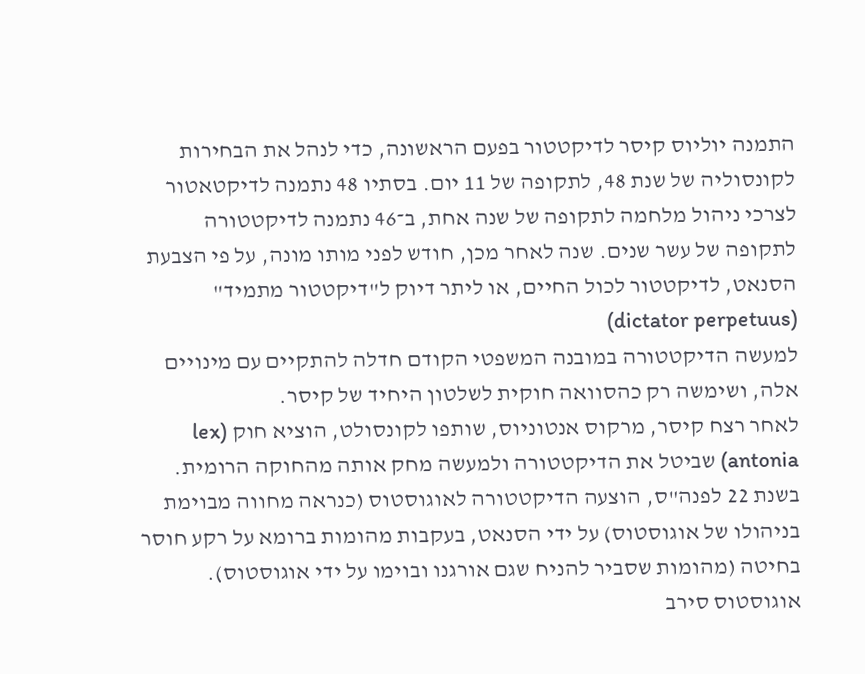התמנה יוליוס קיסר לדיקטטור בפעם הראשונה, כדי לנהל את הבחירות לקונסוליה של שנת 48, לתקופה של 11 יום. בסתיו 48 נתמנה לדיקטאטור לצרכי ניהול מלחמה לתקופה של שנה אחת, ב־46 נתמנה לדיקטטורה לתקופה של עשר שנים. שנה לאחר מכן, חודש לפני מותו מונה, על פי הצבעת הסנאט, לדיקטטור לכול החיים, או ליתר דיוק ל"דיקטטור מתמיד" (dictator perpetuus)
למעשה הדיקטטורה במובנה המשפטי הקודם חדלה להתקיים עם מינויים אלה, ושימשה רק כהסוואה חוקית לשלטון היחיד של קיסר.
לאחר רצח קיסר, מרקוס אנטוניוס, שותפו לקונסולט, הוציא חוק (lex antonia) שביטל את הדיקטטורה ולמעשה מחק אותה מהחוקה הרומית.
בשנת 22 לפנה"ס, הוצעה הדיקטטורה לאוגוסטוס (כנראה מחווה מבוימת בניהולו של אוגוסטוס) על ידי הסנאט, בעקבות מהומות ברומא על רקע חוסר בחיטה (מהומות שסביר להניח שגם אורגנו ובוימו על ידי אוגוסטוס). אוגוסטוס סירב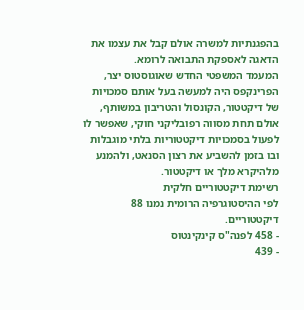בהפגנתיות למשרה אולם קבל את עצמו את הדאגה לאספקת התבואה לרומא.
המעמד המשפטי החדש שאוגוסטוס יצר, הפרינקפס היה למעשה בעל אותם סמכויות של דיקטטור, הקונסול והטריבון במשותף, אולם תחת מסווה רפובליקני חוקי, שאפשר לו לפעול בסמכויות דיקטטוריות בלתי מוגבלות ובו בזמן להשביע את רצון הסנאט, ולהמנע מלהיקרא מלך או דיקטטור.
רשימת דיקטטוריים חלקית
לפי ההיסטוגרפיה הרומית נמנו 88 דיקטטוריים.
- 458 לפנה"ס קינקינטוס
- 439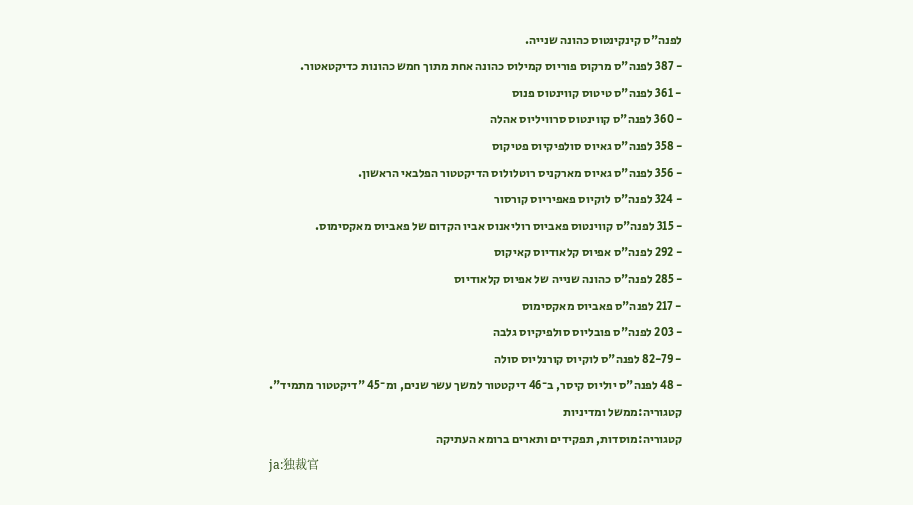לפנה"ס קינקינטוס כהונה שנייה.
- 387 לפנה"ס מרקוס פוריוס קמילוס כהונה אחת מתוך חמש כהונות כדיקטאטור.
- 361 לפנה"ס טיטוס קווינטוס פנוס
- 360 לפנה"ס קווינטוס סרוויליוס אהלה
- 358 לפנה"ס גאיוס סולפיקיוס פטיקוס
- 356 לפנה"ס גאיוס מארקניס רוטלולוס הדיקטטור הפלבאי הראשון.
- 324 לפנה"ס לוקיוס פאפיריוס קורסור
- 315 לפנה"ס קווינטוס פאביוס רוליאנוס אביו הקדום של פאביוס מאקסימוס.
- 292 לפנה"ס אפיוס קלאודיוס קאיקוס
- 285 לפנה"ס כהונה שנייה של אפיוס קלאודיוס
- 217 לפנה"ס פאביוס מאקסימוס
- 203 לפנה"ס פובליוס סולפיקיוס גלבה
- 82-79 לפנה"ס לוקיוס קורנליוס סולה
- 48 לפנה"ס יוליוס קיסר, ב־46 דיקטטור למשך עשר שנים, ומ־45 "דיקטטור מתמיד".
קטגוריה:ממשל ומדיניות
קטגוריה:מוסדות, תפקידים ותארים ברומא העתיקה
ja:独裁官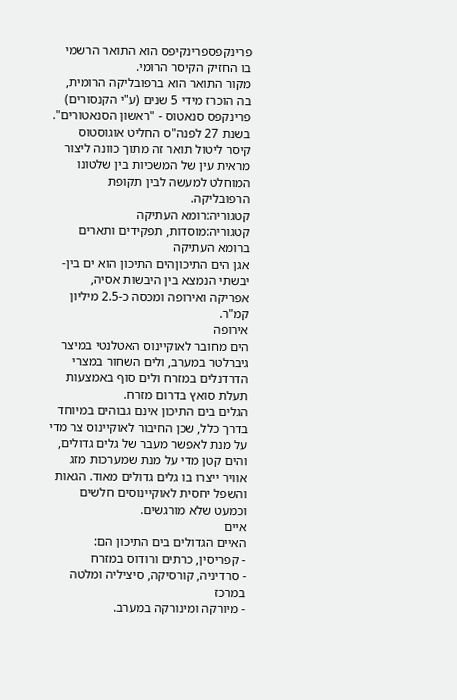פרינקפספרינקיפס הוא התואר הרשמי בו החזיק הקיסר הרומי.
מקור התואר הוא ברפובליקה הרומית, בה הוכרז מידי 5 שנים (ע"י הקנסורים) פרינקפס סנאטוס - "ראשון הסנאטורים". בשנת 27 לפנה"ס החליט אוגוסטוס קיסר ליטול תואר זה מתוך כוונה ליצור מראית עין של המשכיות בין שלטונו המוחלט למעשה לבין תקופת הרפובליקה.
קטגוריה:רומא העתיקה
קטגוריה:מוסדות, תפקידים ותארים ברומא העתיקה
אגן הים התיכוןהים התיכון הוא ים בין-יבשתי הנמצא בין היבשות אסיה, אפריקה ואירופה ומכסה כ-2.5 מיליון קמ"ר.
אירופה
הים מחובר לאוקיינוס האטלנטי במיצר גיברלטר במערב, ולים השחור במצרי הדרדנלים במזרח ולים סוף באמצעות תעלת סואץ בדרום מזרח.
הגלים בים התיכון אינם גבוהים במיוחד בדרך כלל, שכן החיבור לאוקיינוס צר מדי על מנת לאפשר מעבר של גלים גדולים, והים קטן מדי על מנת שמערכות מזג אוויר ייצרו בו גלים גדולים מאוד. הגאות והשפל יחסית לאוקיינוסים חלשים וכמעט שלא מורגשים.
איים
האיים הגדולים בים התיכון הם:
- קפריסין, כרתים ורודוס במזרח
- סרדיניה, קורסיקה, סיציליה ומלטה במרכז
- מיורקה ומינורקה במערב.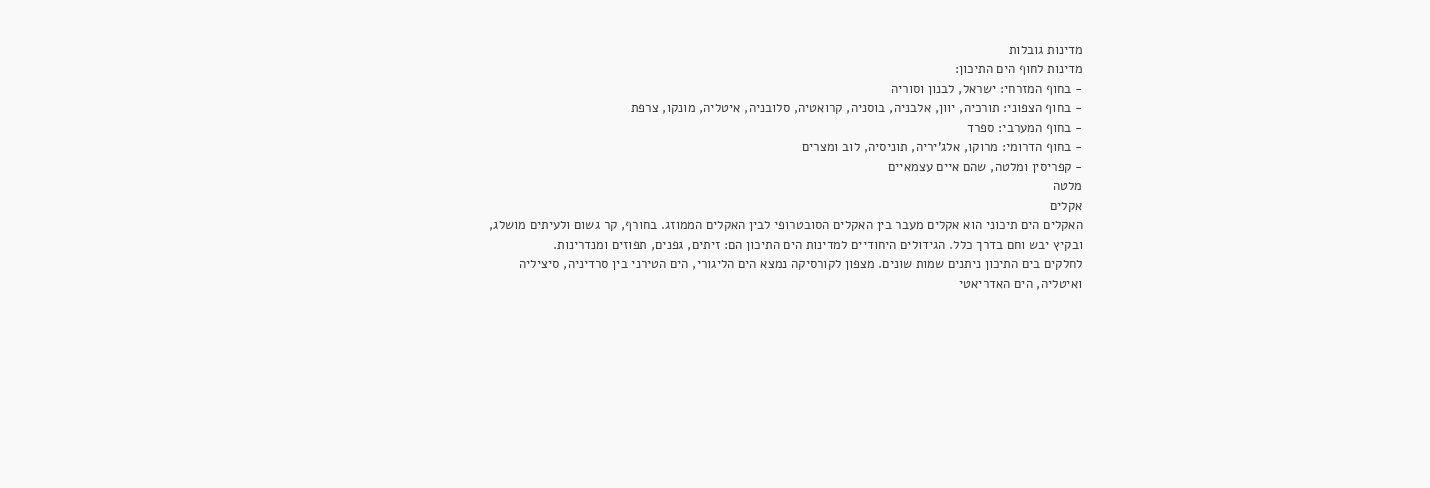מדינות גובלות
מדינות לחוף הים התיכון:
- בחוף המזרחי: ישראל, לבנון וסוריה
- בחוף הצפוני: תורכיה, יוון, אלבניה, בוסניה, קרואטיה, סלובניה, איטליה, מונקו, צרפת
- בחוף המערבי: ספרד
- בחוף הדרומי: מרוקו, אלג'יריה, תוניסיה, לוב ומצרים
- קפריסין ומלטה, שהם איים עצמאיים
מלטה
אקלים
האקלים הים תיכוני הוא אקלים מעבר בין האקלים הסובטרופי לבין האקלים הממוזג. בחורף, קר גשום ולעיתים מושלג, ובקיץ יבש וחם בדרך כלל. הגידולים היחודיים למדינות הים התיכון הם: זיתים, גפנים, תפוזים ומנדרינות.
לחלקים בים התיכון ניתנים שמות שונים. מצפון לקורסיקה נמצא הים הליגורי, הים הטירני בין סרדיניה, סיציליה ואיטליה, הים האדריאטי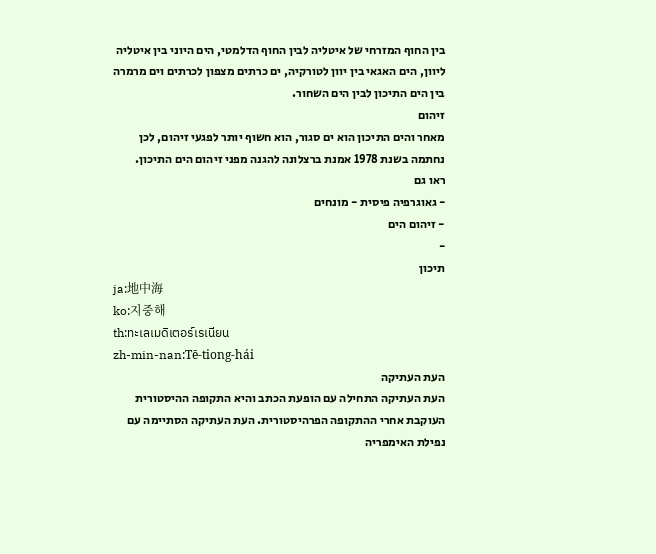בין החוף המזרחי של איטליה לבין החוף הדלמטי, הים היוני בין איטליה ליוון, הים האגאי בין יוון לטורקיה, ים כרתים מצפון לכרתים וים מרמרה בין הים התיכון לבין הים השחור.
זיהום
מאחר והים התיכון הוא ים סגור, הוא חשוף יותר לפגעי זיהום, לכן נחתמה בשנת 1978 אמנת ברצלונה להגנה מפני זיהום הים התיכון.
ראו גם
- גאוגרפיה פיסית - מונחים
- זיהום הים
-
תיכון
ja:地中海
ko:지중해
th:ทะเลเมดิเตอร์เรเนียน
zh-min-nan:Tē-tiong-hái
העת העתיקה
העת העתיקה התחילה עם הופעת הכתב והיא התקופה ההיסטורית העוקבת אחרי ההתקופה הפרהיסטורית. העת העתיקה הסתיימה עם נפילת האימפריה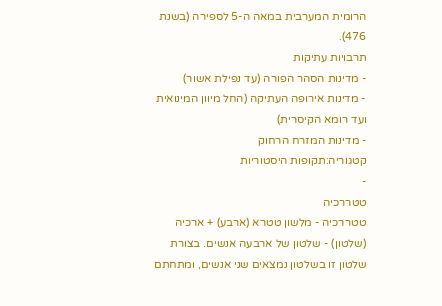הרומית המערבית במאה ה-5 לספירה (בשנת 476).
תרבויות עתיקות
- מדינות הסהר הפורה (עד נפילת אשור)
- מדינות אירופה העתיקה (החל מיוון המינואית ועד רומא הקיסרית)
- מדינות המזרח הרחוק
קטגוריה:תקופות היסטוריות
-
טטררכיה
טטררכיה - מלשון טטרא (ארבע) + ארכיה (שלטון) - שלטון של ארבעה אנשים. בצורת שלטון זו בשלטון נמצאים שני אנשים, ומתחתם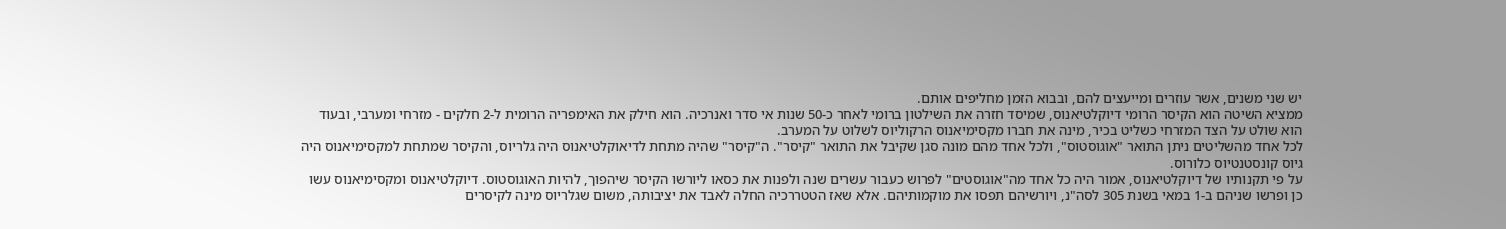יש שני משנים, אשר עוזרים ומייעצים להם, ובבוא הזמן מחליפים אותם.
ממציא השיטה הוא הקיסר הרומי דיוקלטיאנוס, שמיסד חזרה את השילטון ברומי לאחר כ-50 שנות אי סדר ואנרכיה. הוא חילק את האימפריה הרומית ל-2 חלקים - מזרחי ומערבי, ובעוד הוא שולט על הצד המזרחי כשליט בכיר, מינה את חברו מקסימיאנוס הרקוליוס לשלוט על המערב.
לכל אחד מהשליטים ניתן התואר "אוגוסטוס", ולכל אחד מהם מונה סגן שקיבל את התואר "קיסר". ה"קיסר" שהיה מתחת לדיאוקלטיאנוס היה גלריוס, והקיסר שמתחת למקסימיאנוס היה גיוס קונסטנטיוס כלורוס.
על פי תקנותיו של דיוקלטיאנוס, אמור היה כל אחד מה"אוגוסטים" לפרוש כעבור עשרים שנה ולפנות את כסאו ליורשו הקיסר שיהפוך, להיות האוגוסטוס. דיוקלטיאנוס ומקסימיאנוס עשו כן ופרשו שניהם ב-1 במאי בשנת 305 לסה"נ, ויורשיהם תפסו את מוקמותיהם. אלא שאז הטטררכיה החלה לאבד את יציבותה, משום שגלריוס מינה לקיסרים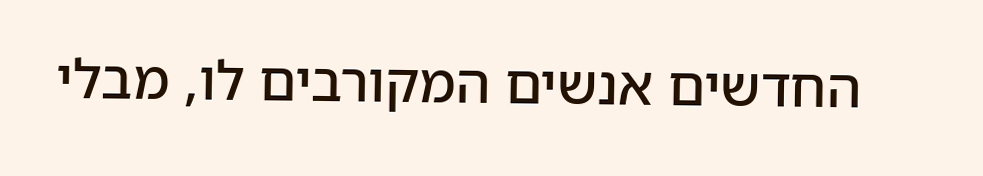החדשים אנשים המקורבים לו, מבלי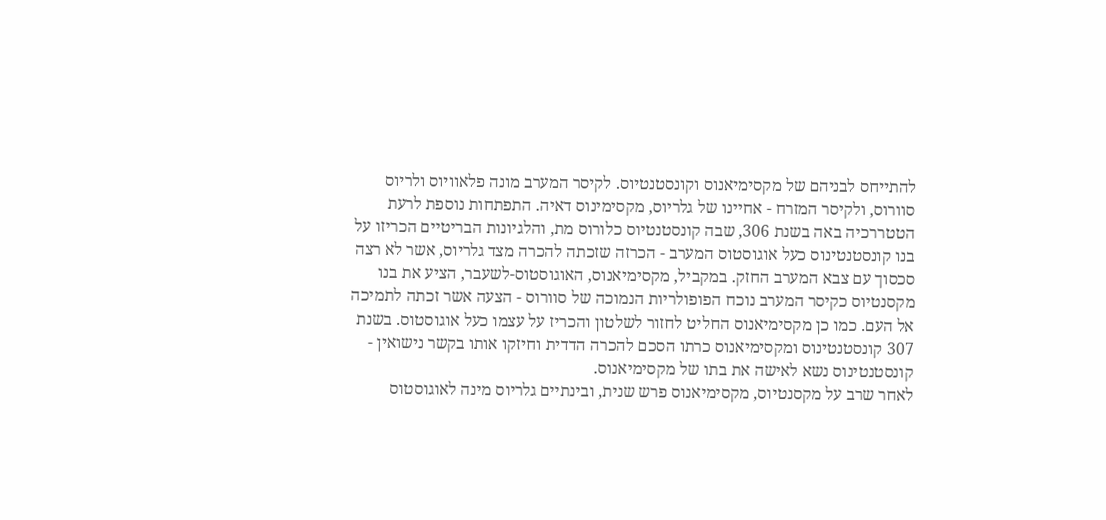להתייחס לבניהם של מקסימיאנוס וקונסטנטיוס. לקיסר המערב מונה פלאוויוס ולריוס סוורוס, ולקיסר המזרח - אחיינו של גלריוס, מקסימינוס דאיה. התפתחות נוספת לרעת הטטררכיה באה בשנת 306, שבה קונסטנטיוס כלורוס מת, והלגיונות הבריטיים הכריזו על בנו קונסטנטינוס כעל אוגוסטוס המערב - הכרזה שזכתה להכרה מצד גלריוס, אשר לא רצה סכסוך עם צבא המערב החזק. במקביל, מקסימיאנוס, האוגוסטוס-לשעבר, הציע את בנו מקסנטיוס כקיסר המערב נוכח הפופולריות הנמוכה של סוורוס - הצעה אשר זכתה לתמיכה אל העם. כמו כן מקסימיאנוס החליט לחזור לשלטון והכריז על עצמו כעל אוגוסטוס. בשנת 307 קונסטנטינוס ומקסימיאנוס כרתו הסכם להכרה הדדית וחיזקו אותו בקשר נישואין - קונסטנטינוס נשא לאישה את בתו של מקסימיאנוס.
לאחר שרב על מקסנטיוס, מקסימיאנוס פרש שנית, ובינתיים גלריוס מינה לאוגוסטוס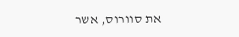את סוורוס, אשר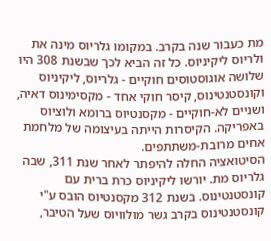מת כעבור שנה בקרב. במקומו גלריוס מינה את ולריוס ליקיניוס. כל זה הביא לכך שבשנת 308 היו שלושה אוגוסטוסים חוקיים - גלריוס, ליקיניוס וקונסטנטינוס, קיסר חוקי אחד - מקסימינוס דאיה, ושניים לא-חוקיים - מקסנטיוס ברומא ולוציוס באפריקה. הקיסרות הייתה בעיצומה של מלחמת אחים מרובת-משתתפים.
הסיטואציה החלה להיפתר לאחר שנת 311, שבה גלריוס מת. יורשו ליקיניוס כרת ברית עם קונסטנטינוס. בשנת 312 מקסנטיוס הובס ע"י קונסטנטינוס בקרב גשר מולוויוס שעל הטיבר,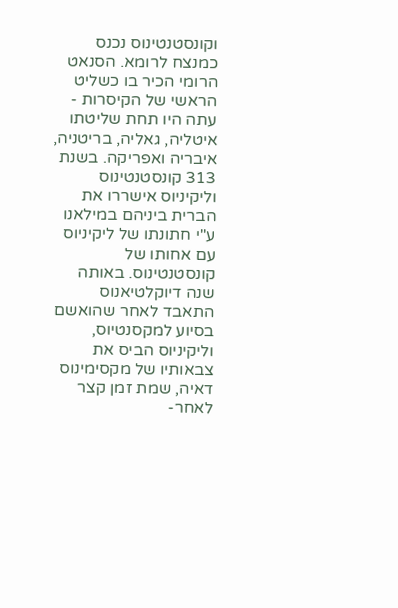וקונסטנטינוס נכנס כמנצח לרומא. הסנאט הרומי הכיר בו כשליט הראשי של הקיסרות - עתה היו תחת שליטתו איטליה, גאליה, בריטניה, איבריה ואפריקה. בשנת 313 קונסטנטינוס וליקיניוס אישררו את הברית ביניהם במילאנו ע"י חתונתו של ליקיניוס עם אחותו של קונסטנטינוס. באותה שנה דיוקלטיאנוס התאבד לאחר שהואשם בסיוע למקסנטיוס, וליקיניוס הביס את צבאותיו של מקסימינוס דאיה, שמת זמן קצר לאחר-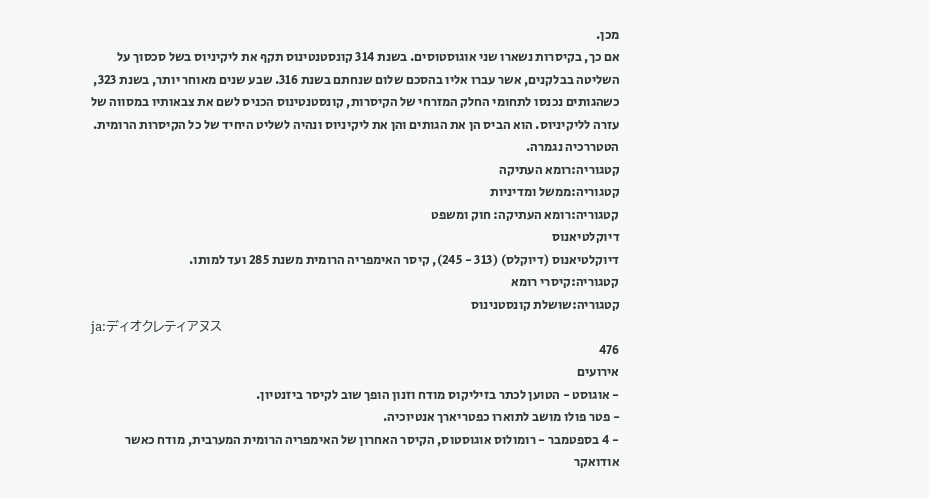מכן.
אם כך, בקיסרות נשארו שני אוגוסטוסים. בשנת 314 קונסטנטינוס תקף את ליקיניוס בשל סכסוך על השליטה בבלקנים, אשר עברו אליו בהסכם שלום שנחתם בשנת 316. שבע שנים מאוחר יותר, בשנת 323, כשהגותים נכנסו לתחומי החלק המזרחי של הקיסרות, קונסטנטינוס הכניס לשם את צבאותיו במסווה של עזרה לליקיניוס. הוא הביס הן את הגותים והן את ליקיניוס ונהיה לשליט היחיד של כל הקיסרות הרומית. הטטררכיה נגמרה.
קטגוריה:רומא העתיקה
קטגוריה:ממשל ומדיניות
קטגוריה:רומא העתיקה: חוק ומשפט
דיוקלטיאנוס
דיוקלטיאנוס (דיוקלס) (313 - 245), קיסר האימפריה הרומית משנת 285 ועד למותו.
קטגוריה:קיסרי רומא
קטגוריה:שושלת קונסטנינוס
ja:ディオクレティアヌス
476
אירועים
- אוגוסט - הטוען לכתר בזיליקוס מודח וזנון הופך שוב לקיסר ביזנטיון.
- פטר פולו מושב לתוארו כפטריארך אנטיוכיה.
- 4 בספטמבר - רומולוס אוגוסטוס, הקיסר האחרון של האימפריה הרומית המערבית, מודח כאשר אודואקר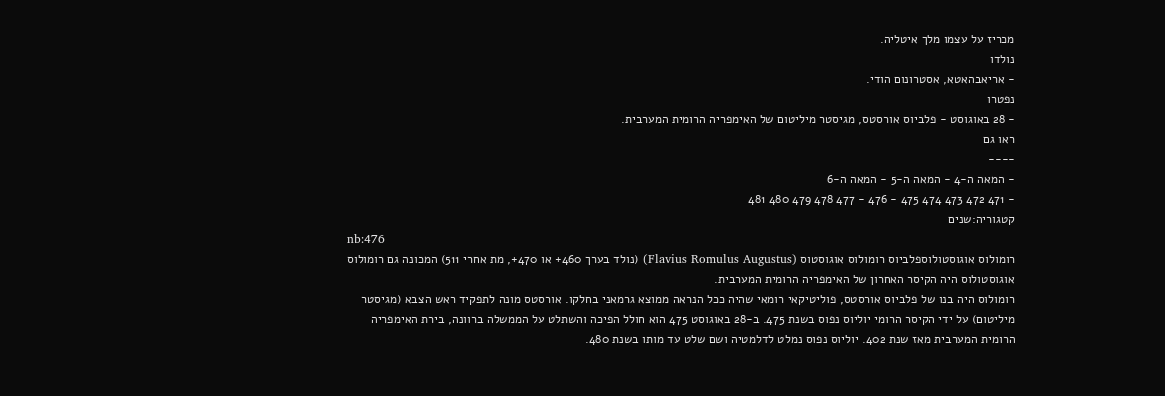מכריז על עצמו מלך איטליה.
נולדו
- אריאבהאטא, אסטרונום הודי.
נפטרו
- 28 באוגוסט - פלביוס אורסטס, מגיסטר מיליטום של האימפריה הרומית המערבית.
ראו גם
----
- המאה ה-4 - המאה ה-5 - המאה ה-6
- 471 472 473 474 475 - 476 - 477 478 479 480 481
קטגוריה:שנים
nb:476
רומולוס אוגוסטולוספלביוס רומולוס אוגוסטוס (Flavius Romulus Augustus) (נולד בערך 460+ או 470+, מת אחרי 511) המכונה גם רומולוס אוגוסטולוס היה הקיסר האחרון של האימפריה הרומית המערבית.
רומולוס היה בנו של פלביוס אורסטס, פוליטיקאי רומאי שהיה ככל הנראה ממוצא גרמאני בחלקו. אורסטס מונה לתפקיד ראש הצבא (מגיסטר מיליטום) על ידי הקיסר הרומי יוליוס נפוס בשנת 475. ב-28 באוגוסט 475 הוא חולל הפיכה והשתלט על הממשלה ברוונה, בירת האימפריה הרומית המערבית מאז שנת 402. יוליוס נפוס נמלט לדלמטיה ושם שלט עד מותו בשנת 480.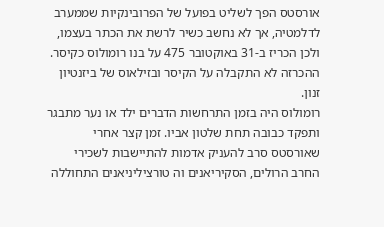אורסטס הפך לשליט בפועל של הפרובינקיות שממערב לדלמטיה, אך לא נחשב כשיר לרשת את הכתר בעצמו, ולכן הכריז ב-31 באוקטובר 475 על בנו רומולוס כקיסר. ההכרזה לא התקבלה על הקיסר ובזילאוס של ביזנטיון זנון.
רומולוס היה בזמן התרחשות הדברים ילד או נער מתבגר ותפקד כבובה תחת שלטון אביו. זמן קצר אחרי שאורסטס סרב להעניק אדמות להתיישבות לשכירי החרב הרולים, הסקיריאנים וה טורציליניאנים התחוללה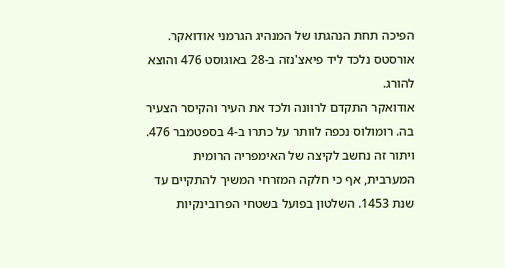הפיכה תחת הנהגתו של המנהיג הגרמני אודואקר. אורסטס נלכד ליד פיאצ'נזה ב-28 באוגוסט 476 והוצא להורג.
אודואקר התקדם לרוונה ולכד את העיר והקיסר הצעיר בה. רומולוס נכפה לוותר על כתרו ב-4 בספטמבר 476. ויתור זה נחשב לקיצה של האימפריה הרומית המערבית, אף כי חלקה המזרחי המשיך להתקיים עד שנת 1453. השלטון בפועל בשטחי הפרובינקיות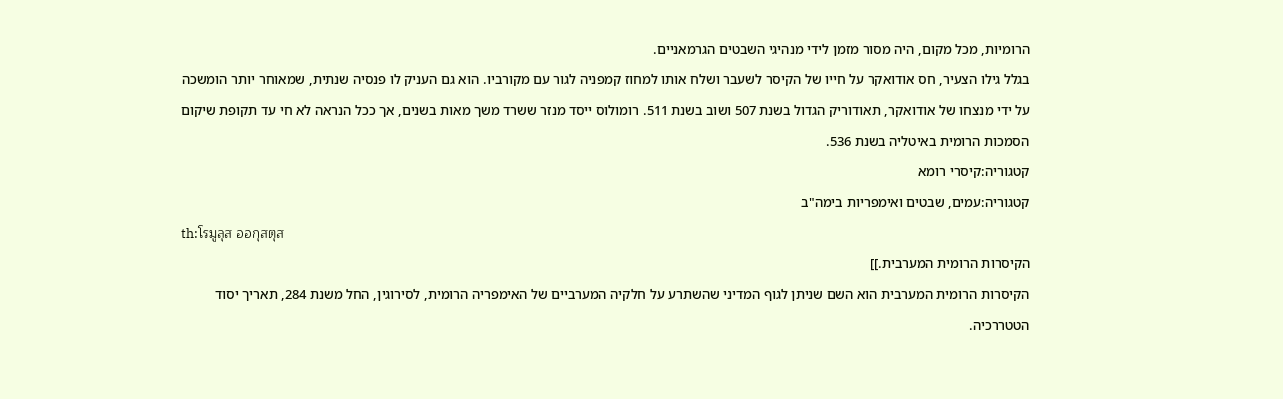הרומיות, מכל מקום, היה מסור מזמן לידי מנהיגי השבטים הגרמאניים.
בגלל גילו הצעיר, חס אודואקר על חייו של הקיסר לשעבר ושלח אותו למחוז קמפניה לגור עם מקורביו. הוא גם העניק לו פנסיה שנתית, שמאוחר יותר הומשכה על ידי מנצחו של אודואקר, תאודוריק הגדול בשנת 507 ושוב בשנת 511. רומולוס ייסד מנזר ששרד משך מאות בשנים, אך ככל הנראה לא חי עד תקופת שיקום הסמכות הרומית באיטליה בשנת 536.
קטגוריה:קיסרי רומא
קטגוריה:עמים, שבטים ואימפריות בימה"ב
th:โรมูลุส ออกุสตุส
הקיסרות הרומית המערבית.]]
הקיסרות הרומית המערבית הוא השם שניתן לגוף המדיני שהשתרע על חלקיה המערביים של האימפריה הרומית, לסירוגין, החל משנת 284, תאריך יסוד הטטררכיה.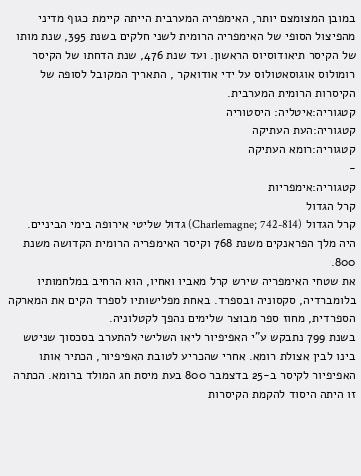במובן המצומצם יותר, האימפריה המערבית הייתה קיימת כגוף מדיני מהפיצול הסופי של האימפריה הרומית לשני חלקים בשנת 395, שנת מותו של הקיסר תיאודוסיוס הראשון. ועד שנת 476, שנת הדחתו של הקיסר רומולוס אוגוסאטולוס על ידי אודואקר , התאריך המקובל לסופה של הקיסרות הרומית המערבית.
קטגוריה:איטליה: היסטוריה
קטגוריה:העת העתיקה
קטגוריה:רומא העתיקה
-
קטגוריה:אימפריות
קרל הגדול
קרל הגדול (Charlemagne; 742-814) גדול שליטי אירופה בימי הביניים. היה מלך הפראנקים משנת 768 וקיסר האימפריה הרומית הקדושה משנת 800.
את שטחי האימפריה שירש קרל מאביו ואחיו, הוא הרחיב במלחמותיו בלומברדיה, סקסוניה ובספרד. באחת מפלישותיו לספרד הקים את המארקה הספרדית, מחוז ספר מבוצר שלימים נהפך לקטלוניה.
בשנת 799 נתבקש ע"י האפיפיור ליאו השלישי להתערב בסכסוך שניטש בינו לבין אצולת רומא. אחרי שהכריע לטובת האפיפיור, הכתיר אותו האפיפיור לקיסר ב-25 בדצמבר 800 בעת מיסת חג המולד ברומא. הכתרה זו היתה היסוד להקמת הקיסרות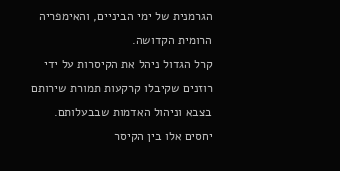הגרמנית של ימי הביניים, והאימפריה הרומית הקדושה.
קרל הגדול ניהל את הקיסרות על ידי רוזנים שקיבלו קרקעות תמורת שירותם בצבא וניהול האדמות שבבעלותם. יחסים אלו בין הקיסר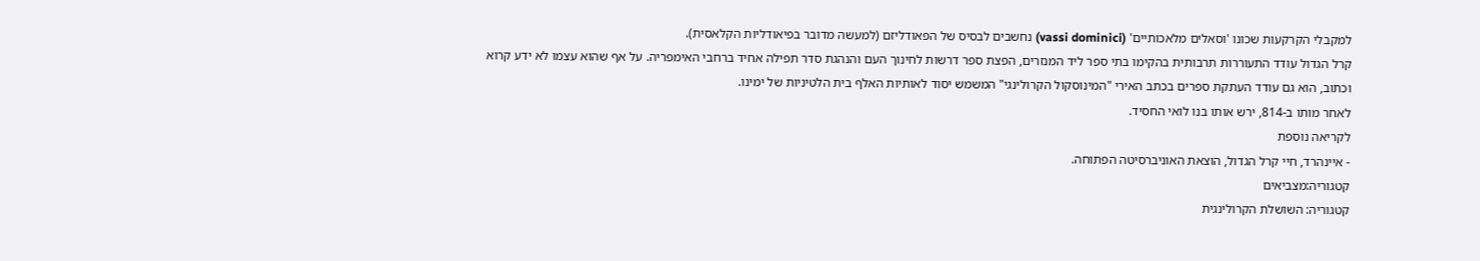למקבלי הקרקעות שכונו 'וסאלים מלאכותיים' (vassi dominici) נחשבים לבסיס של הפאודליזם (למעשה מדובר בפיאודליות הקלאסית).
קרל הגדול עודד התעוררות תרבותית בהקימו בתי ספר ליד המנזרים, הפצת ספר דרשות לחינוך העם והנהגת סדר תפילה אחיד ברחבי האימפריה. על אף שהוא עצמו לא ידע קרוא וכתוב, הוא גם עודד העתקת ספרים בכתב האירי "המינוסקול הקרולינגי" המשמש יסוד לאותיות האלף בית הלטיניות של ימינו.
לאחר מותו ב-814, ירש אותו בנו לואי החסיד.
לקריאה נוספת
- איינהרד, חיי קרל הגדול, הוצאת האוניברסיטה הפתוחה.
קטגוריה:מצביאים
קטגוריה: השושלת הקרולינגית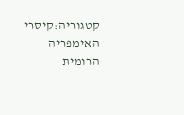קטגוריה:קיסרי האימפריה הרומית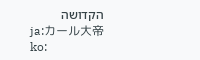הקדושה
ja:カール大帝
ko: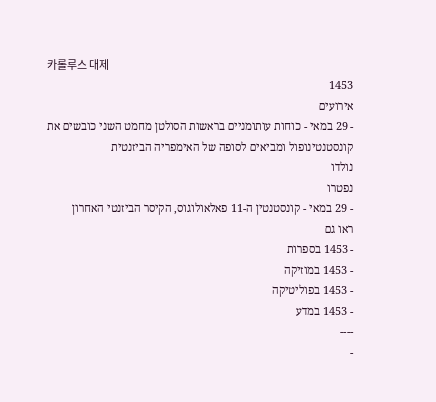카롤루스 대제
1453
אירועים
- 29 במאי - כוחות עותומניים בראשות הסולטן מחמט השני כובשים את קונסטנטינופול ומביאים לסופה של האימפריה הביזנטית
נולדו
נפטרו
- 29 במאי - קונסטנטין ה-11 פאלאולוגוס, הקיסר הביזנטי האחרון
ראו גם
- 1453 בספרות
- 1453 במוזיקה
- 1453 בפוליטיקה
- 1453 במדע
----
-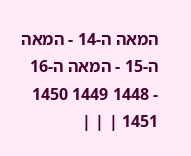המאה ה-14 - המאה ה-15 - המאה ה-16
- 1448 1449 1450 1451 | | |